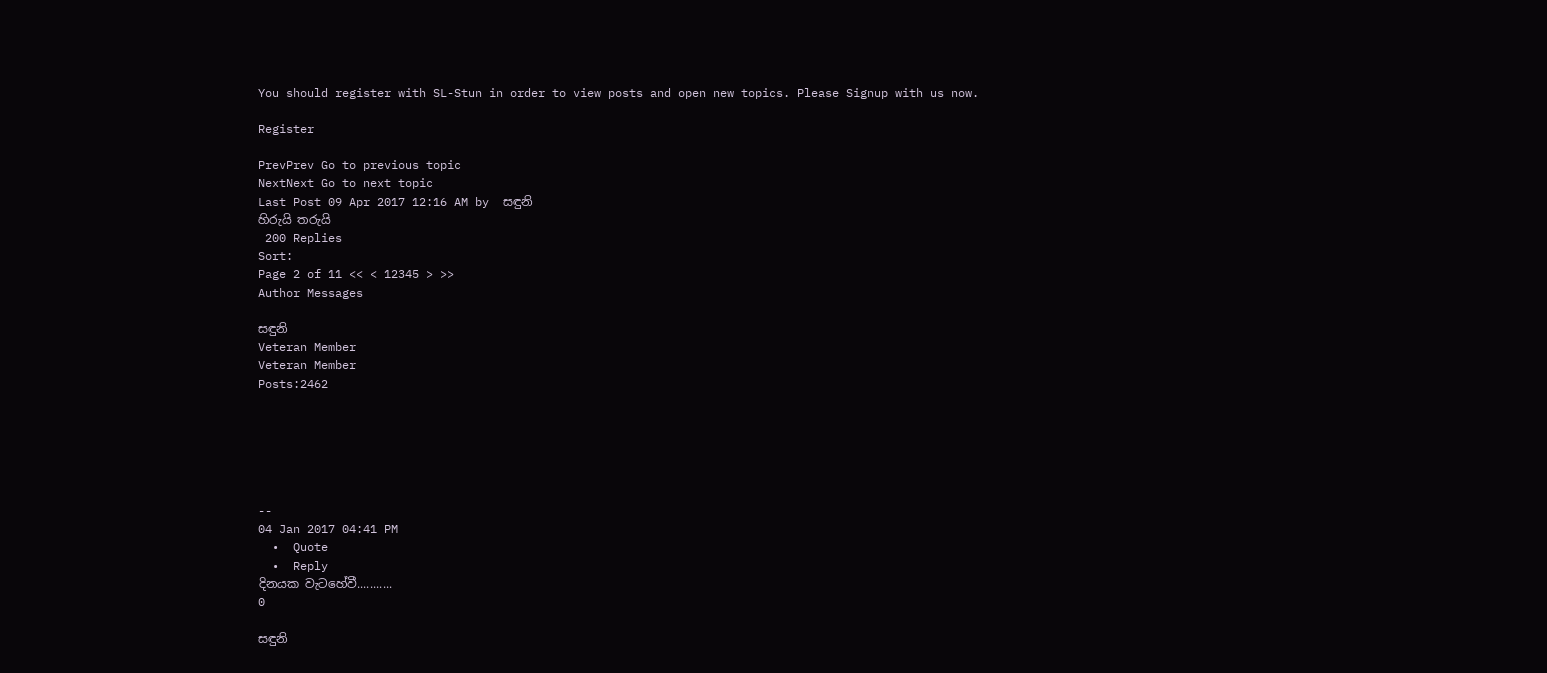You should register with SL-Stun in order to view posts and open new topics. Please Signup with us now.

Register

PrevPrev Go to previous topic
NextNext Go to next topic
Last Post 09 Apr 2017 12:16 AM by  සඳුනි
හිරුයි තරුයි
 200 Replies
Sort:
Page 2 of 11 << < 12345 > >>
Author Messages

සඳුනි
Veteran Member
Veteran Member
Posts:2462






--
04 Jan 2017 04:41 PM
  •  Quote
  •  Reply
දිනයක වැටහේවී...........
0

සඳුනි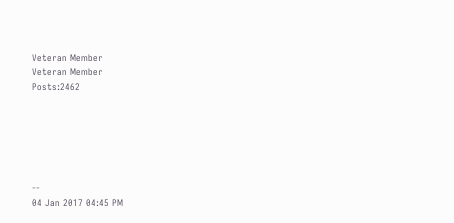Veteran Member
Veteran Member
Posts:2462






--
04 Jan 2017 04:45 PM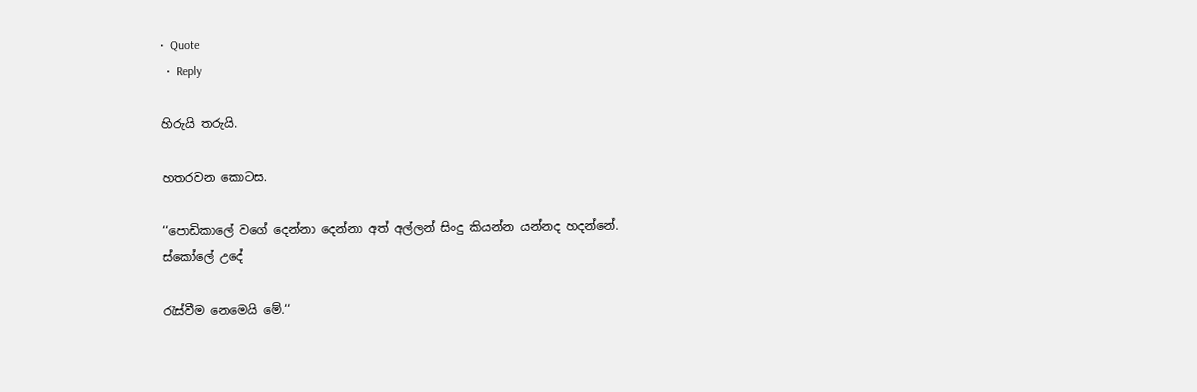•  Quote
  •  Reply

හිරුයි තරුයි.

හතරවන කොටස.

‘‘පොඩිකාලේ වගේ දෙන්නා දෙන්නා අත් අල්ලන් සිංදු කියන්න යන්නද හදන්නේ. ස්කෝලේ උදේ

රැස්වීම නෙමෙයි මේ.‘‘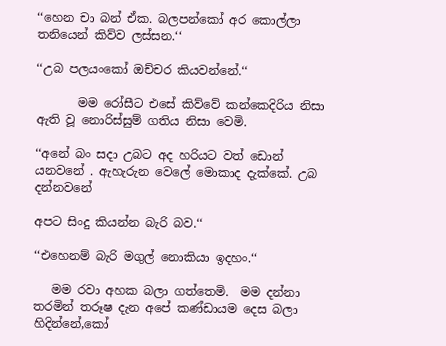‘‘හෙන චා බන් ඒක. බලපන්කෝ අර කොල්ලා තනියෙන් කිව්ව ලස්සන.‘‘

‘‘උබ පලයංකෝ ඔච්චර කියවන්නේ.‘‘

       මම රෝසීට එසේ කිව්වේ කන්කෙදිරිය නිසා ඇති වූ නොරිස්සුම් ගතිය නිසා වෙමි.

‘‘අනේ බං සදා උබට අද හරියට වත් ඩොන් යනවනේ . ඇහැරුන වෙලේ මොකාද දැක්කේ. උබ දන්නවනේ

අපට සිංදු කියන්න බැරි බව.‘‘

‘‘එහෙනම් බැරි මගුල් නොකියා ඉදහං.‘‘

   මම රවා අහක බලා ගත්තෙමි.  මම දන්නා තරමින් තරූෂ දැන අපේ කණ්ඩායම දෙස බලා හිදින්නේ,කෝ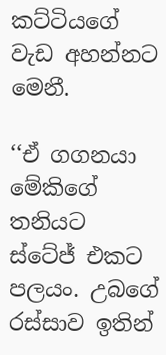කට්ටියගේ වැඩ අහන්නට මෙනී.

‘‘ඒ ගගනයා මේකිගේ තනියට ස්ටේජ් එකට පලයං. උබගේ රස්සාව ඉතින්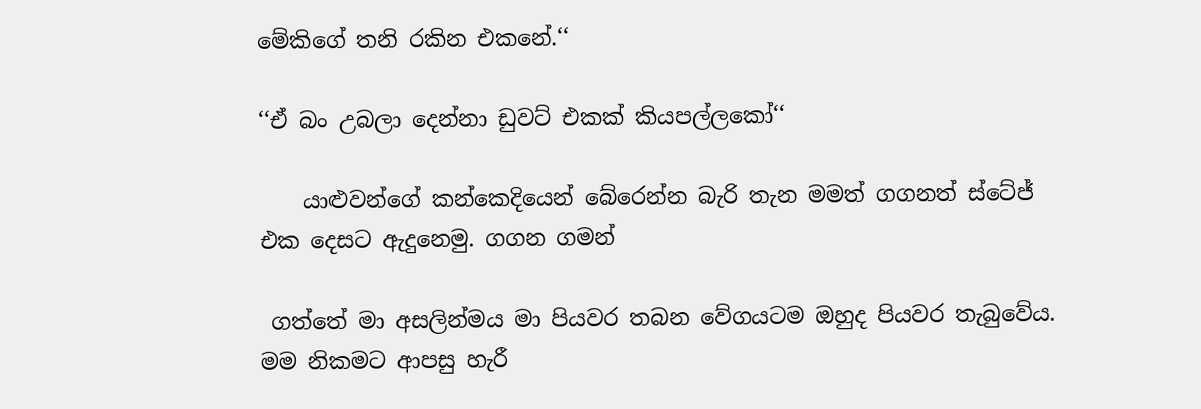මේකිගේ තනි රකින එකනේ.‘‘

‘‘ඒ බං උබලා දෙන්නා ඩුවට් එකක් කියපල්ලකෝ‘‘

    යාළුවන්ගේ කන්කෙදියෙන් බේරෙන්න බැරි තැන මමත් ගගනත් ස්ටේජ් එක දෙසට ඇදුනෙමු. ගගන ගමන්

 ගත්තේ මා අසලින්මය මා පියවර තබන වේගයටම ඔහුද පියවර තැබුවේය. මම නිකමට ආපසු හැරී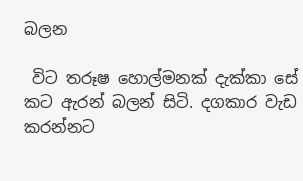බලන

 විට තරූෂ හොල්මනක් දැක්කා සේ කට ඇරන් බලන් සිටි. දගකාර වැඩ කරන්නට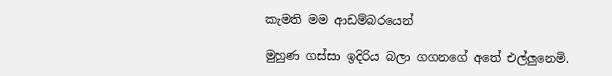කැමති මම ආඩම්බරයෙන්

මුහුණ ගස්සා ඉදිරිය බලා ගගනගේ අතේ එල්ලුනෙමි.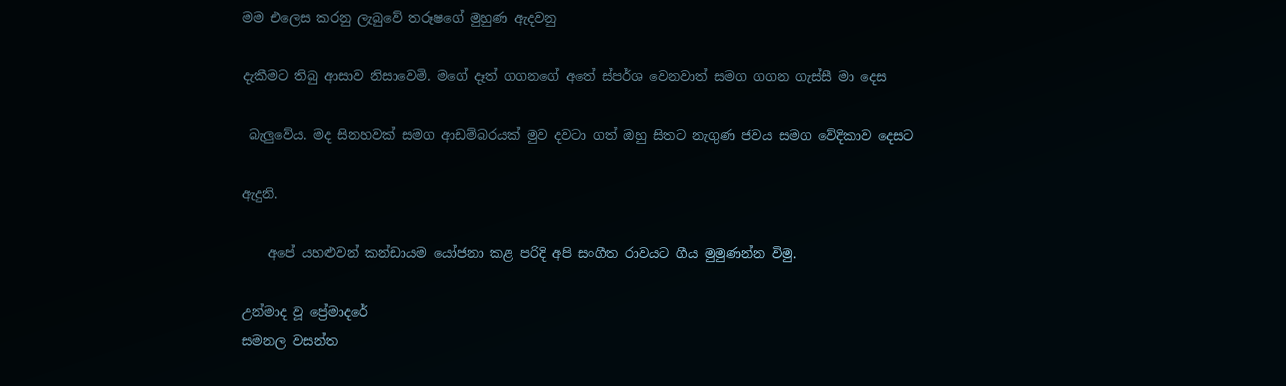මම එලෙස කරනු ලැබුවේ තරූෂගේ මුහුණ ඇදවනු

දැකීමට තිබු ආසාව නිසාවෙමි. මගේ දෑත් ගගනගේ අතේ ස්පර්ශ වෙනවාත් සමග ගගන ගැස්සී මා දෙස

 බැලුවේය. මද සිනහවක් සමග ආඩම්බරයක් මුව දවටා ගත් ඔහු සිතට නැගුණ ජවය සමග වේදිකාව දෙසට

ඇදුනි.

    අපේ යහළුවන් කන්ඩායම යෝජනා කළ පරිදි අපි සංගීත රාවයට ගීය මුමුණන්න විමු.

උන්මාද වූ ප්‍රේමාදරේ
සමනල වසන්ත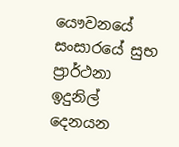යෞවනයේ
සංසාරයේ සුභ ප්‍රාර්ථනා
ඉදුනිල් දෙනයන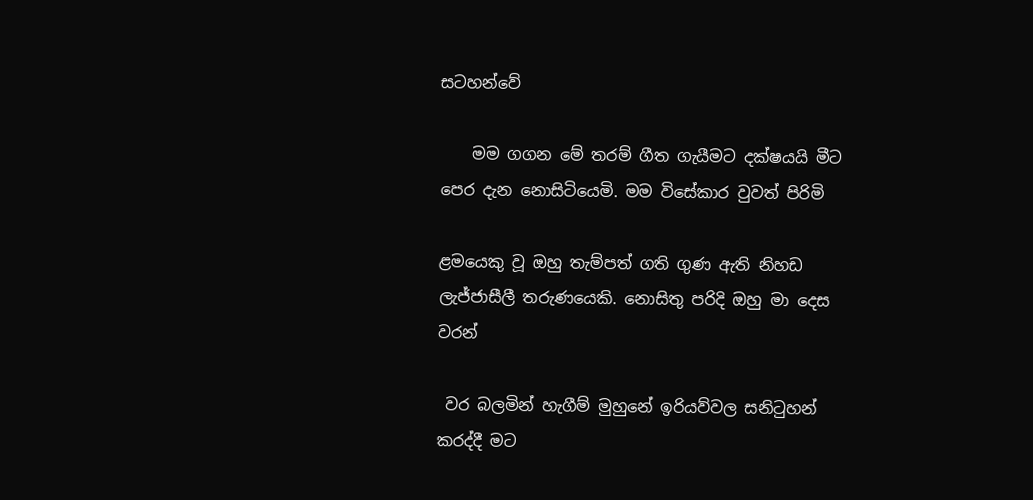සටහන්වේ

    මම ගගන මේ තරම් ගීත ගැයීමට දක්ෂයයි මීට පෙර දැන නොසිටියෙමි. මම විසේකාර වුවත් පිරිමි

ළමයෙකු වූ ඔහු තැම්පත් ගති ගුණ ඇති නිහඩ ලැජ්ජාසීලී තරුණයෙකි. නොසිතු පරිදි ඔහු මා දෙස වරන්

 වර බලමින් හැගීම් මුහුනේ ඉරියව්වල සනිටුහන් කරද්දී මට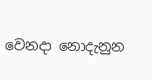වෙනදා නොදැනුන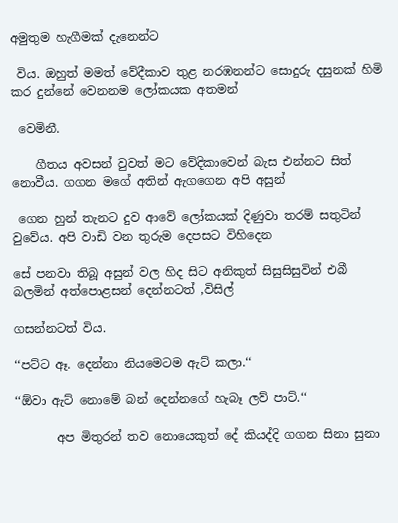අමුතුම හැගීමක් දැනෙන්ට

 විය. ඔහුත් මමත් වේදීකාව තුළ නරඹනන්ට සොදුරු දසුනක් හිමි කර දුන්නේ වෙනනම ලෝකයක අතමන්

 වෙමිනී.

    ගීතය අවසන් වුවත් මට වේදිකාවෙන් බැස එන්නට සිත් නොවීය. ගගන මගේ අතින් ඇගගෙන අපි අසුන්

 ගෙන හුන් තැනට දුව ආවේ ලෝකයක් දිණුවා තරම් සතුටින් වුවේය. අපි වාඩි වන තුරුම දෙපසට විහිදෙන

සේ පනවා තිබූ අසුන් වල හිද සිට අනිකුත් සිසුසිසුවින් එබී බලමින් අත්පොළසන් දෙන්නටත් ,විසිල්

ගසන්නටත් විය.

‘‘පට්ට ඈ. දෙන්නා නියමෙටම ඇට් කලා.‘‘

‘‘ඕවා ඇට් නොමේ බන් දෙන්නගේ හැබෑ ලව් පාට්.‘‘

       අප මිතුරන් තව නොයෙකුත් දේ කියද්දි ගගන සිනා සුනා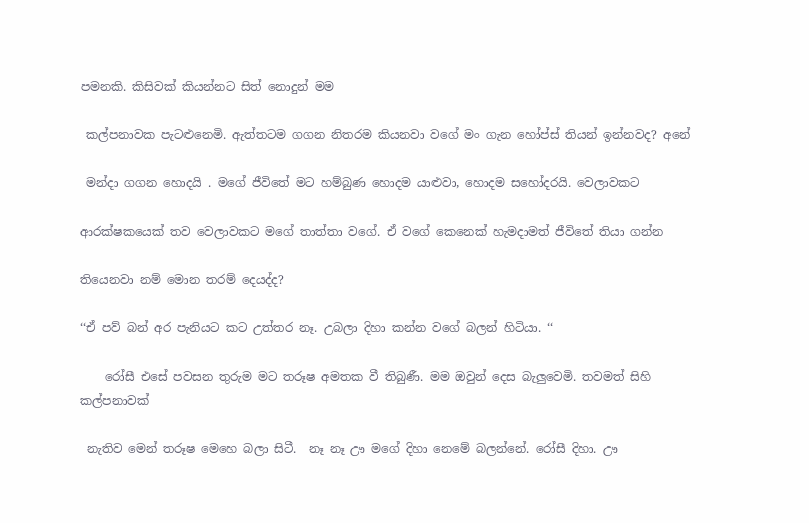පමනකි. කිසිවක් කියන්නට සිත් නොදුන් මම

 කල්පනාවක පැටළුනෙමි. ඇත්තටම ගගන නිතරම කියනවා වගේ මං ගැන හෝප්ස් තියන් ඉන්නවද? අනේ

 මන්දා ගගන හොදයි . මගේ ජීවිතේ මට හම්බුණ හොදම යාළුවා, හොදම සහෝදරයි. වෙලාවකට

ආරක්ෂකයෙක් තව වෙලාවකට මගේ තාත්තා වගේ. ඒ වගේ කෙනෙක් හැමදාමත් ජීවිතේ තියා ගන්න

තියෙනවා නම් මොන තරම් දෙයද්ද?

‘‘ඒ පව් බන් අර පැනියට කට උත්තර නෑ. උබලා දිහා කන්න වගේ බලන් හිටියා. ‘‘

    රෝසී එසේ පවසන තුරුම මට තරූෂ අමතක වී තිබුණී. මම ඔවුන් දෙස බැලුවෙමි. තවමත් සිහි කල්පනාවක්

 නැතිව මෙන් තරූෂ මෙහෙ බලා සිටී.  නෑ නෑ ඌ මගේ දිහා නෙමේ බලන්නේ. රෝසී දිහා. ඌ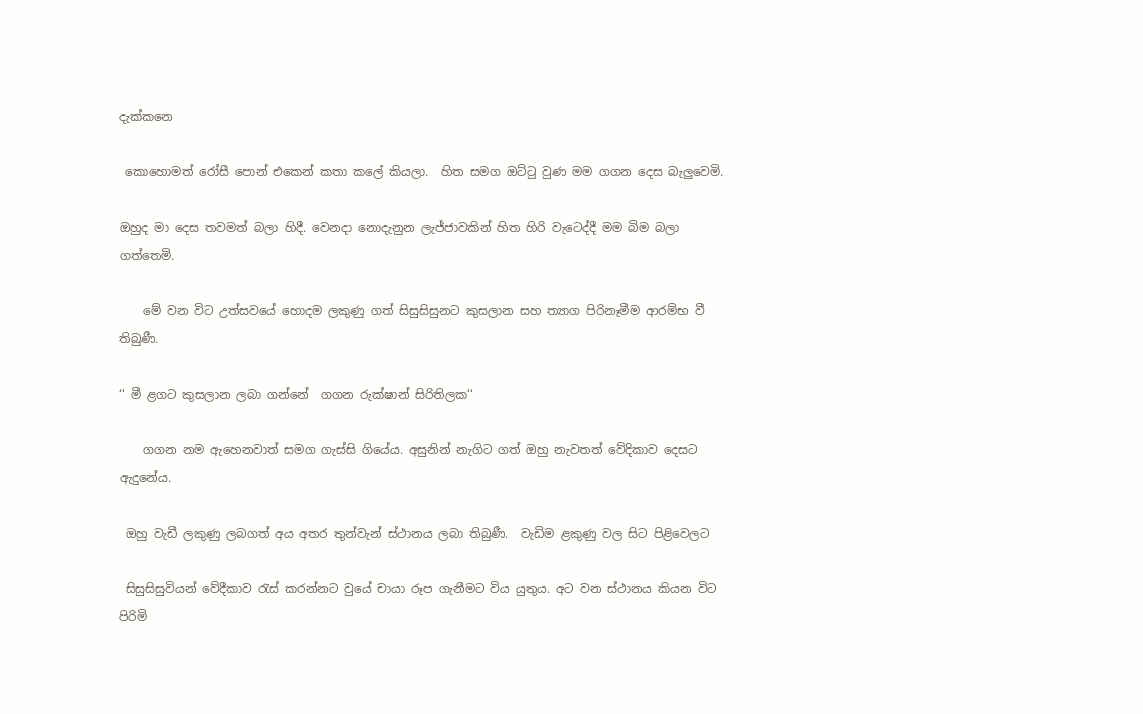දැක්කනෙ

 කොහොමත් රෝසී පොන් එකෙන් කතා කලේ කියලා.  හිත සමග ඔට්ටු වුණ මම ගගන දෙස බැලුවෙමි.

ඔහුද මා දෙස තවමත් බලා හිදී. වෙනදා නොදැනුන ලැජ්ජාවකින් හිත හිරි වැටෙද්දී මම බිම බලා ගත්තෙමි.

    මේ වන විට උත්සවයේ හොදම ලකුණු ගත් සිසුසිසුනට කුසලාන සහ ත්‍යාග පිරිනෑමීම ආරම්භ වී තිබුණී.

‘‘ මී ළගට කුසලාන ලබා ගන්නේ  ගගන රුක්ෂාන් සිරිතිලක‘‘

    ගගන නම ඇහෙනවාත් සමග ගැස්සි ගියේය. අසුනින් නැගිට ගත් ඔහු නැවතත් වේදිකාව දෙසට ඇදුනේය.

 ඔහු වැඩී ලකුණු ලබගත් අය අතර තුන්වැන් ස්ථානය ලබා තිබුණී.  වැඩිම ළකුණු වල සිට පිළිවෙලට

 සිසුසිසුවියන් වේදීකාව රැස් කරන්නට වුයේ චායා රූප ගැනීමට විය යුතුය. අට වන ස්ථානය කියන විට පිරිමි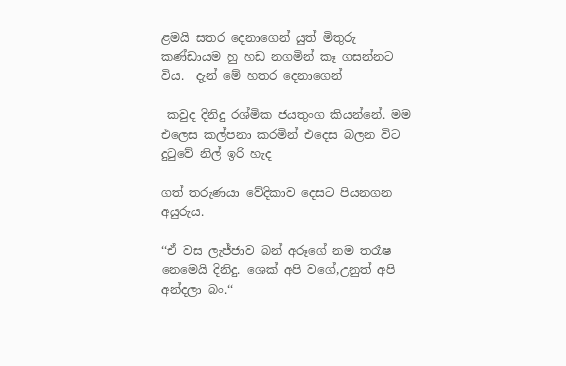ළමයි සතර දෙනාගෙන් යුත් මිතුරු කණ්ඩායම හු හඩ නගමින් කෑ ගසන්නට විය.  දැන් මේ හතර දෙනාගෙන්

 කවුද දිනිදු රශ්මික ජයතුංග කියන්නේ. මම එලෙස කල්පනා කරමින් එදෙස බලන විට දුටුවේ නිල් ඉරි හැද

ගත් තරුණයා වේදිකාව දෙසට පියනගන අයුරුය.

‘‘ඒ වස ලැජ්ජාව බන් අරූගේ නම තරෑෂ නෙමෙයි දිනිදු. ශෙක් අපි වගේ,උනුත් අපි අන්දලා බං.‘‘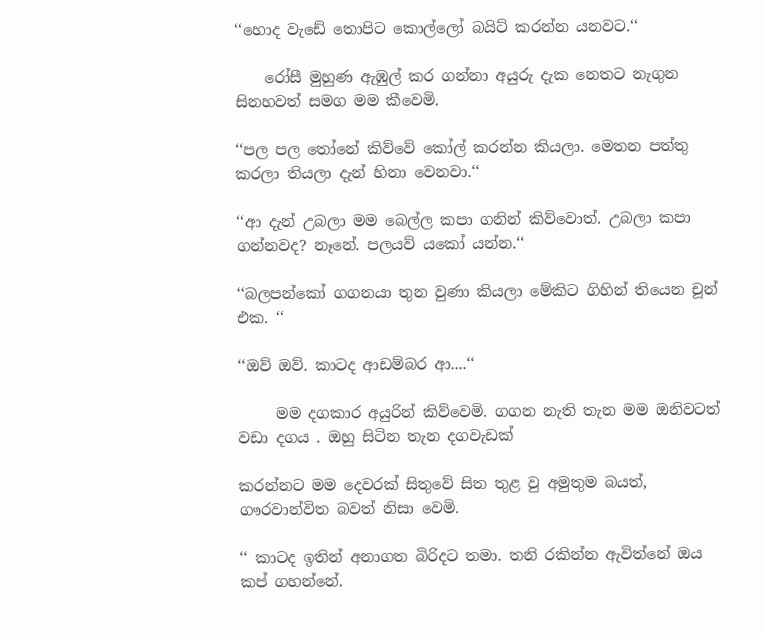‘‘හොද වැඩේ තොපිට කොල්ලෝ බයිට් කරන්න යනවට.‘‘

    රෝසී මුහුණ ඇඹුල් කර ගන්නා අයුරු දැක නෙතට නැගුන සිනහවත් සමග මම කීවෙමි.

‘‘පල පල තෝනේ කිව්වේ කෝල් කරන්න කියලා. මෙතන පත්තු කරලා තියලා දැන් හිනා වෙනවා.‘‘

‘‘ආ දැන් උබලා මම බෙල්ල කපා ගනින් කිව්වොත්. උබලා කපා ගන්නවද? නෑනේ. පලයව් යකෝ යන්න.‘‘

‘‘බලපන්කෝ ගගනයා තුන වුණා කියලා මේකිට ගිහින් තියෙන චූන් එක. ‘‘

‘‘ඔව් ඔව්. කාටද ආඩම්බර ආ....‘‘

     මම දගකාර අයුරින් කිව්වෙමි. ගගන නැති තැන මම ඔනිවටත් වඩා දගය . ඔහු සිටින තැන දගවැඩක්

කරන්නට මම දෙවරක් සිතුවේ සිත තුළ වු අමුතුම බයත්, ගෟරවාන්විත බවත් නිසා වෙමි.

‘‘ කාටද ඉතින් අනාගත බිරිදට තමා. තනි රකින්න ඇවිත්නේ ඔය කප් ගහන්නේ.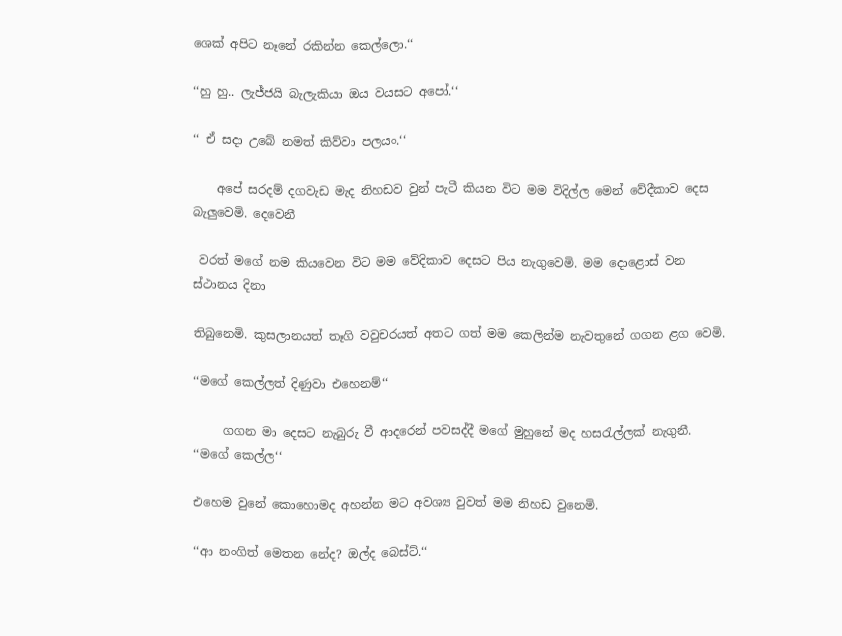ශෙක් අපිට නෑනේ රකින්න කෙල්ලො.‘‘

‘‘හු හු.. ලැජ්ජයි බැලැකියා ඔය වයසට අපෝ.‘‘

‘‘ ඒ සදා උබේ නමත් කිව්වා පලයං.‘‘

    අපේ සරදම් දගවැඩ මැද නිහඩව වුන් පැටී කියන විට මම විදිල්ල මෙන් වේදීකාව දෙස බැලුවෙමි. දෙවෙනී

 වරත් මගේ නම කියවෙන විට මම වේදිකාව දෙසට පිය නැගුවෙමි. මම දොළොස් වන ස්ථානය දිනා

තිබුනෙමි. කුසලානයත් තෑගි වවුචරයත් අතට ගත් මම කෙලින්ම නැවතුනේ ගගන ළග වෙමි.

‘‘මගේ කෙල්ලත් දිණුවා එහෙනම්‘‘

     ගගන මා දෙසට නැබුරු වී ආදරෙන් පවසද්දී මගේ මුහුනේ මද හසරැල්ලක් නැගුනී. ‘‘මගේ කෙල්ල‘‘

එහෙම වුනේ කොහොමද අහන්න මට අවශ්‍ය වුවත් මම නිහඩ වුනෙමි.

‘‘ආ නංගිත් මෙතන නේද? ඔල්ද බෙස්ට්.‘‘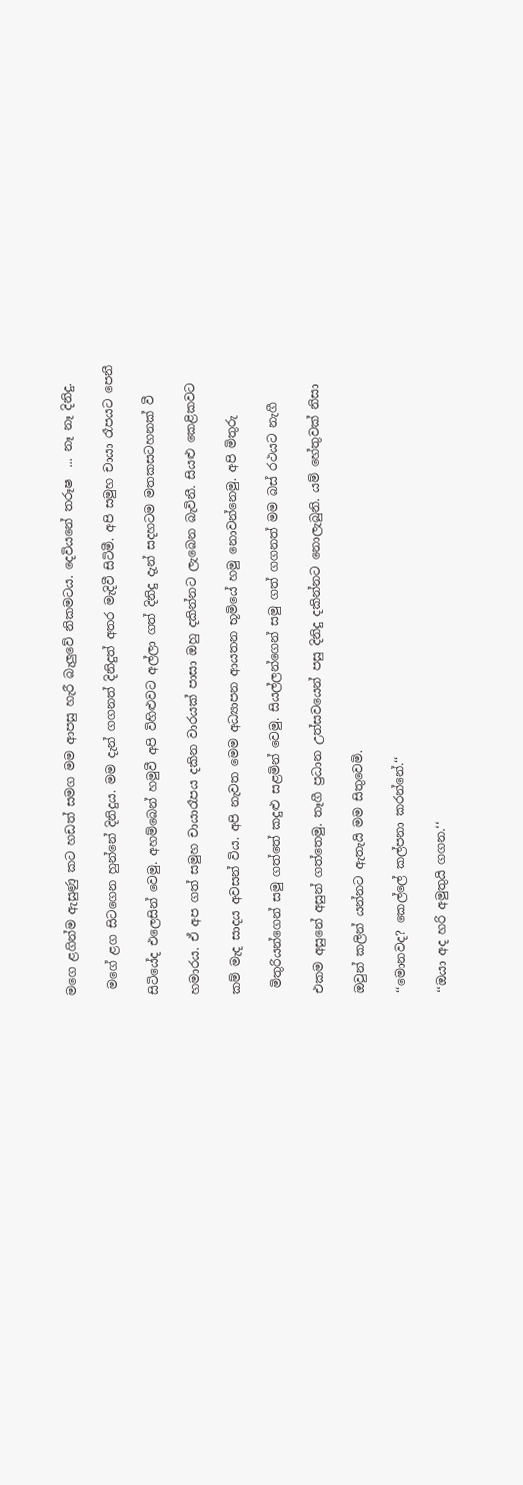මගෙ ළගින්ම ඇසුණු කට හඩත් සමග මම ආපසු හැරී බැලුවේ නිකමටය. දෙවියනේ තරූෂ  ... නෑ නෑ දිනිදු.

 මගේ ළග සිටගෙන හුන්නේ දිනිදුය. මම දැන් ගගනත් දිනිදුත් අතර මැදිවී සිටිමී. අපි සමුහ චායා රෑපයට පෙනී

සිටියේද එලෙසින් වෙමු. අහම්බෙන් හමුවී අපි විහිළුවට අල්ලා ගත් දිනිදු දැන් සදහටම මතකසටහනක් වී

හමාරය. ඒ අප ගත් සමුහ චායාරෑපය දකින වාරයක් පාසා ඔහු දකින්නට ලැබෙන බැවිනී. සියළු කෙළිකවට

කම් මැද සාදය අවසන් විය. අපි නැවත මෙම අධ්‍යාපන ආයතන භූමියේ හමු නොවන්නෙමු. අපි මිතුරු

 මිතුරියන්ගෙන් සමු ගත්තේ කදුළු සළමින් වෙමු. සියල්ලන්ගෙන් සමු ගත් ගගනත් මම බස් රථයට නැගී

එකම අසුනේ අසුන් ගත්තෙමු. තෑගී ප්‍රධාන උත්සවයෙන් පසු දිනිදු දකින්නට නොලැබුනි. යම් හේතුවක් නිසා

ඔවුන් කලින් යන්නට ඇතැයි මම සිතුවෙමි.

‘‘මොනවද? කෙල්ලේ කල්පනා කරන්නේ.‘‘

‘‘ඔයා අද හරි අමුතුයි ගගන.‘‘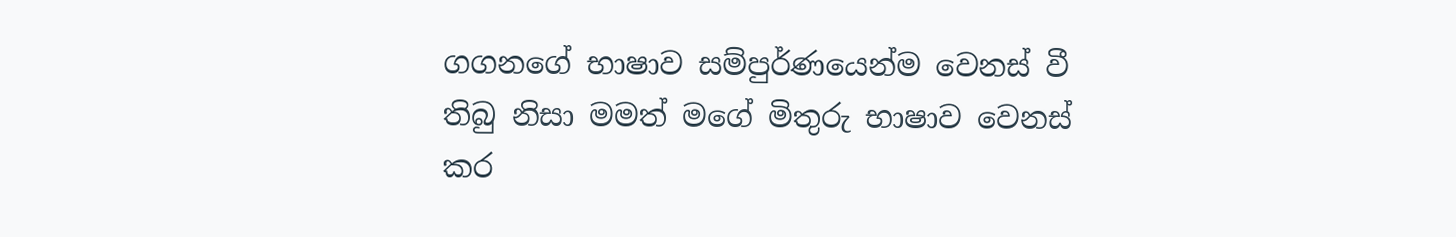ගගනගේ භාෂාව සම්පුර්ණයෙන්ම වෙනස් වී තිබු නිසා මමත් මගේ මිතුරු භාෂාව වෙනස් කර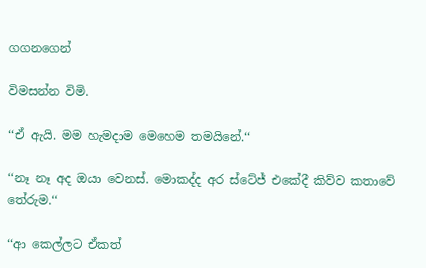ගගනගෙන්

විමසන්න විමි.

‘‘ඒ ඇයි. මම හැමදාම මෙහෙම තමයිනේ.‘‘

‘‘නෑ නෑ අද ඔයා වෙනස්. මොකද්ද අර ස්ටේජ් එකේදී කිව්ව කතාවේ තේරුම.‘‘

‘‘ආ කෙල්ලට ඒකත්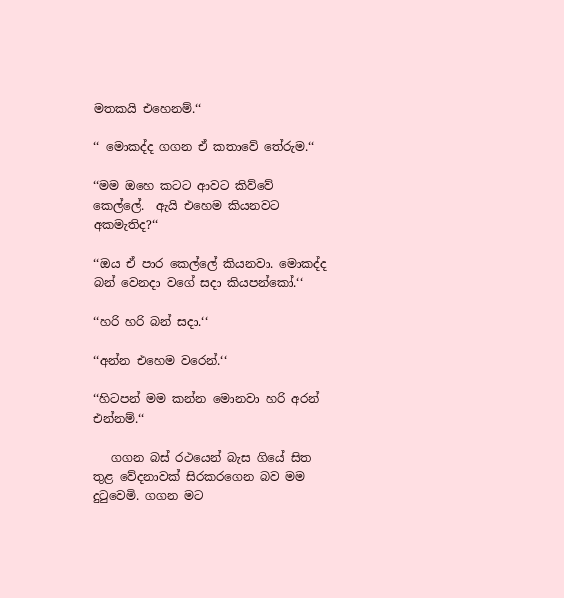මතකයි එහෙනම්.‘‘

‘‘ මොකද්ද ගගන ඒ කතාවේ තේරුම.‘‘

‘‘මම ඔහෙ කටට ආවට කිව්වේ කෙල්ලේ.  ඇයි එහෙම කියනවට අකමැතිද?‘‘

‘‘ඔය ඒ පාර කෙල්ලේ කියනවා. මොකද්ද බන් වෙනදා වගේ සදා කියපන්කෝ.‘‘

‘‘හරි හරි බන් සදා.‘‘

‘‘අන්න එහෙම වරෙන්.‘‘

‘‘හිටපන් මම කන්න මොනවා හරි අරන් එන්නම්.‘‘

   ගගන බස් රථයෙන් බැස ගියේ සිත තුළ වේදනාවක් සිරකරගෙන බව මම දුටුවෙමි. ගගන මට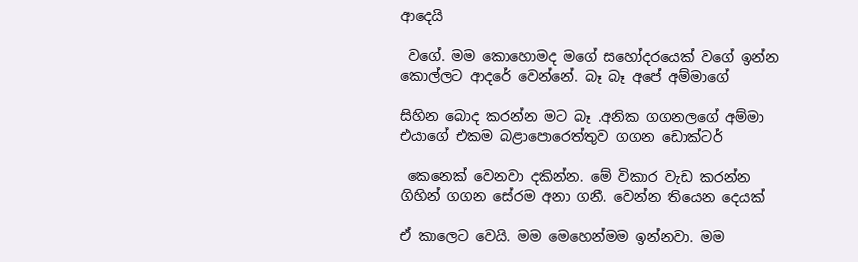ආදෙයි

 වගේ. මම කොහොමද මගේ සහෝදරයෙක් වගේ ඉන්න කොල්ලට ආදරේ වෙන්නේ. බෑ බෑ අපේ අම්මාගේ

සිහින බොද කරන්න මට බෑ .අනික ගගනලගේ අම්මා එයාගේ එකම බළාපොරෙත්තුව ගගන ඩොක්ටර්

 කෙනෙක් වෙනවා දකින්න. මේ විකාර වැඩ කරන්න ගිහින් ගගන සේරම අනා ගනී. වෙන්න තියෙන දෙයක්

ඒ කාලෙට වෙයි. මම මෙහෙන්මම ඉන්නවා. මම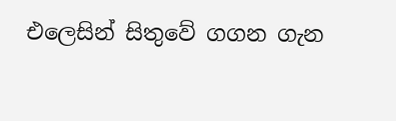එලෙසින් සිතුවේ ගගන ගැන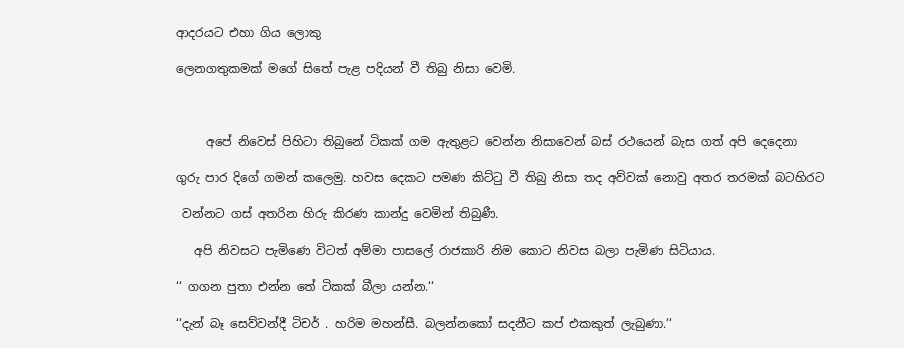ආදරයට එහා ගිය ලොකු

ලෙනගතුකමක් මගේ සිතේ පැළ පදියන් වී තිබු නිසා වෙමි.



     අපේ නිවෙස් පිහිටා තිබුනේ ටිකක් ගම ඇතුළට වෙන්න නිසාවෙන් බස් රථයෙන් බැස ගත් අපි දෙදෙනා

ගුරු පාර දිගේ ගමන් කලෙමු. හවස දෙකට පමණ කිට්ටු වී තිබු නිසා තද අව්වක් නොවු අතර තරමක් බටහිරට

 වන්නට ගස් අතරින හිරු කිරණ කාන්දු වෙමින් තිබුණී.

   අපි නිවසට පැමිණෙ විටත් අම්මා පාසලේ රාජකාරි නිම කොට නිවස බලා පැමිණ සිටියාය.

‘‘ ගගන පුතා එන්න තේ ටිකක් බීලා යන්න.‘‘

‘‘දැන් බෑ සෙව්වන්දී ටිචර් . හරිම මහන්සී. බලන්නකෝ සදනීට කප් එකකුත් ලැබුණා.‘‘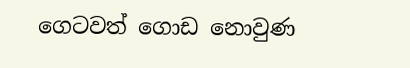ගෙටවත් ගොඩ නොවුණ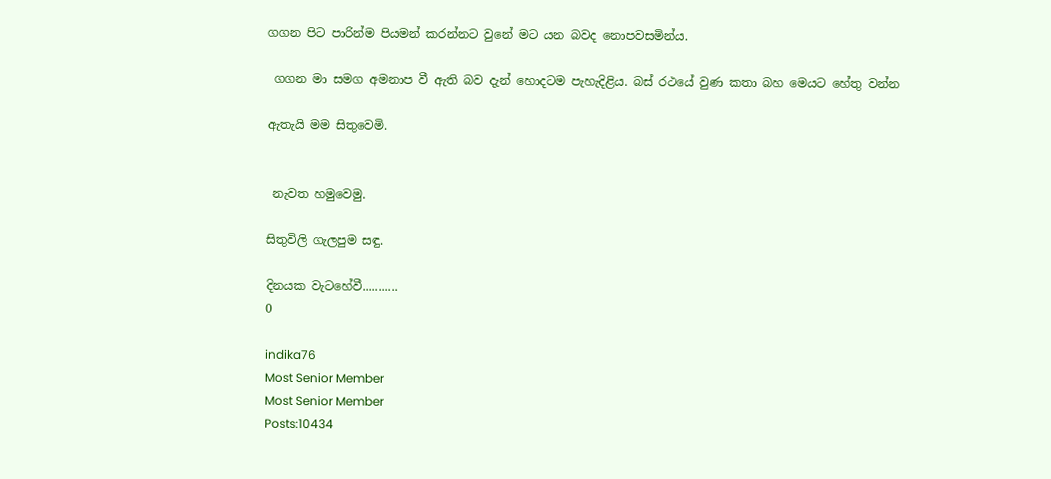ගගන පිට පාරින්ම පියමන් කරන්නට වුනේ මට යන බවද නොපවසමින්ය.

 ගගන මා සමග අමනාප වී ඇති බව දැන් හොදටම පැහැදිළිය. බස් රථයේ වුණ කතා බහ මෙයට හේතු වන්න

ඇතැයි මම සිතුවෙමි.


 නැවත හමුවෙමු.

සිතුවිලි ගැලපුම සඳු.

දිනයක වැටහේවී...........
0

indika76
Most Senior Member
Most Senior Member
Posts:10434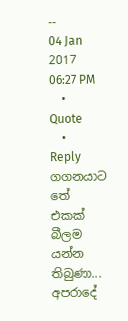--
04 Jan 2017 06:27 PM
  •  Quote
  •  Reply
ගගනයාට තේ එකක් බීලම යන්න තිබුණා...
අපරාදේ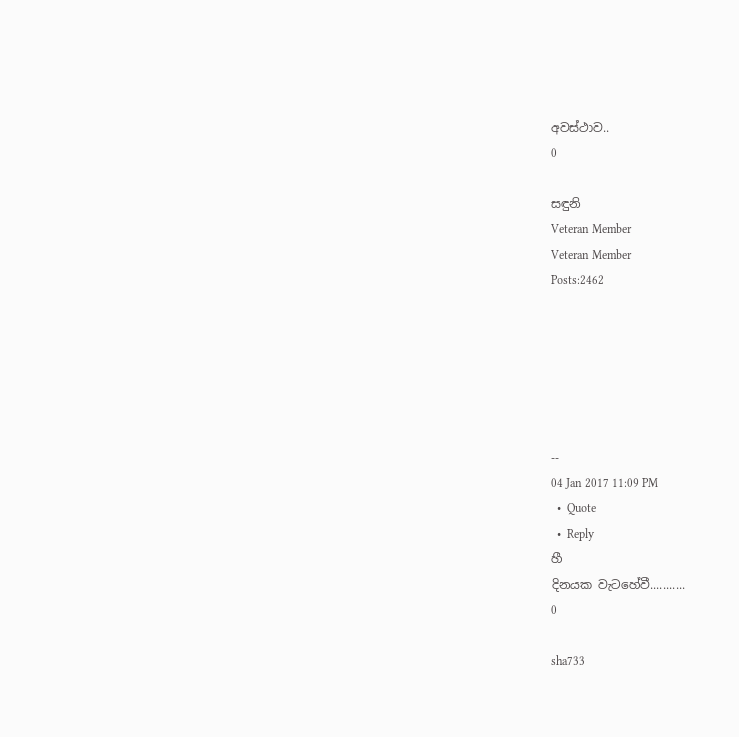අවස්ථාව..
0

සඳුනි
Veteran Member
Veteran Member
Posts:2462






--
04 Jan 2017 11:09 PM
  •  Quote
  •  Reply
හී
දිනයක වැටහේවී...........
0

sha733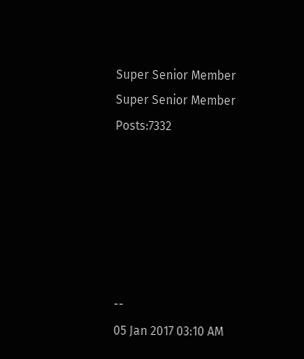Super Senior Member
Super Senior Member
Posts:7332






--
05 Jan 2017 03:10 AM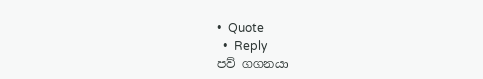•  Quote
  •  Reply
පව් ගගනයා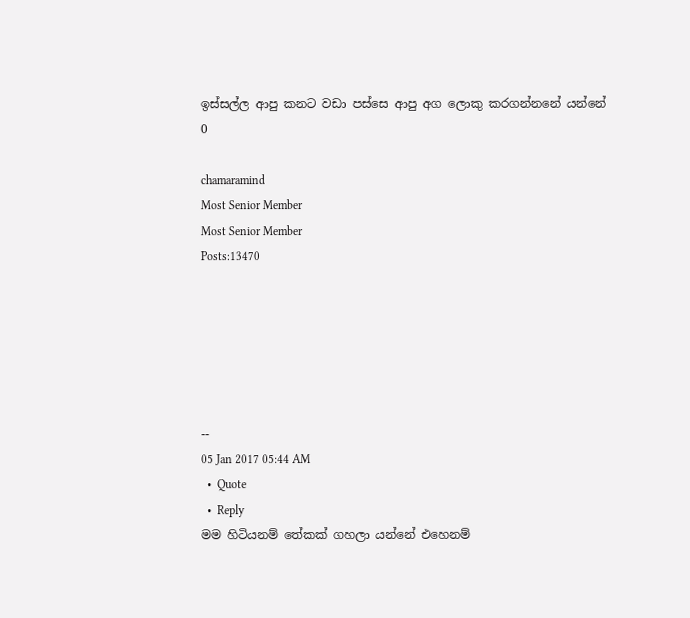ඉස්සල්ල ආපු කනට වඩා පස්සෙ ආපු අග ලොකු කරගන්නනේ යන්නේ
0

chamaramind
Most Senior Member
Most Senior Member
Posts:13470






--
05 Jan 2017 05:44 AM
  •  Quote
  •  Reply
මම හිටියනම් තේකක් ගහලා යන්නේ එහෙනම්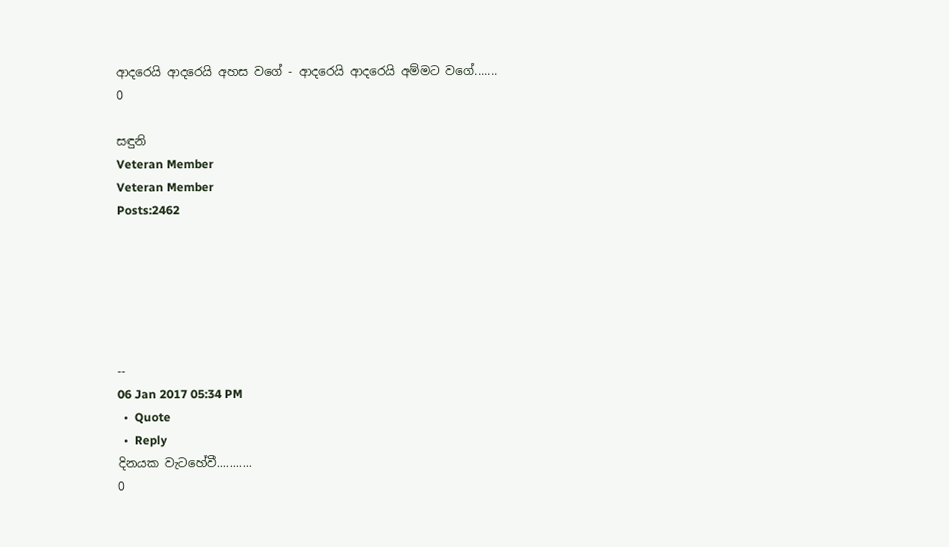ආදරෙයි ආදරෙයි අහස වගේ - ආදරෙයි ආදරෙයි අම්මට වගේ.......
0

සඳුනි
Veteran Member
Veteran Member
Posts:2462






--
06 Jan 2017 05:34 PM
  •  Quote
  •  Reply
දිනයක වැටහේවී...........
0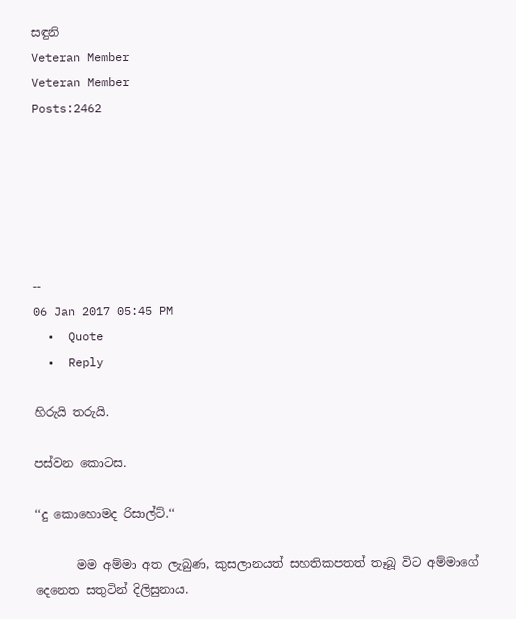සඳුනි
Veteran Member
Veteran Member
Posts:2462






--
06 Jan 2017 05:45 PM
  •  Quote
  •  Reply

හිරුයි තරුයි.

පස්වන කොටස.

‘‘දු කොහොමද රිසාල්ට්.‘‘

       මම අම්මා අත ලැබුණ, කුසලානයත් සහතිකපතත් තෑබූ විට අම්මාගේ දෙනෙත සතුටින් දිලිසුනාය.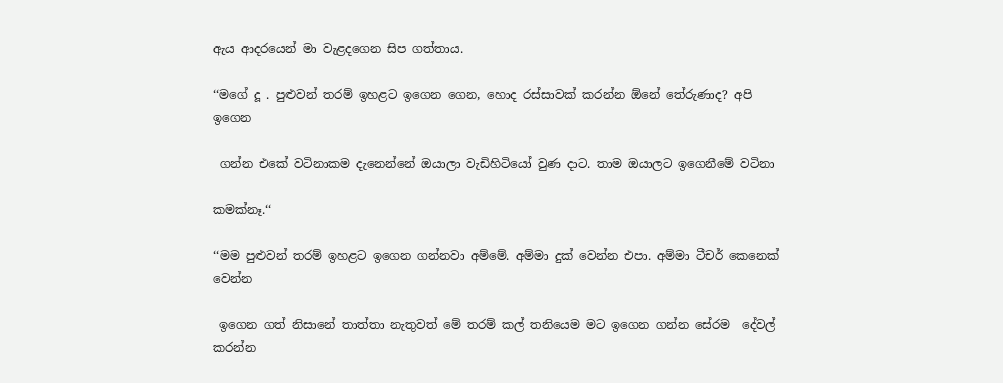ඇය ආදරයෙන් මා වැළදගෙන සිප ගත්තාය.

‘‘මගේ දූ . පුළුවන් තරම් ඉහළට ඉගෙන ගෙන, හොද රස්සාවක් කරන්න ඕනේ තේරුණාද? අපි ඉගෙන

 ගන්න එකේ වටිනාකම දැනෙන්නේ ඔයාලා වැඩිහිටියෝ වුණ දාට. තාම ඔයාලට ඉගෙනීමේ වටිනා

කමක්නෑ.‘‘

‘‘මම පුළුවන් තරම් ඉහළට ඉගෙන ගන්නවා අම්මේ. අම්මා දුක් වෙන්න එපා. අම්මා ටීචර් කෙනෙක් වෙන්න

 ඉගෙන ගත් නිසානේ තාත්තා නැතුවත් මේ තරම් කල් තනියෙම මට ඉගෙන ගන්න සේරම  දේවල් කරන්න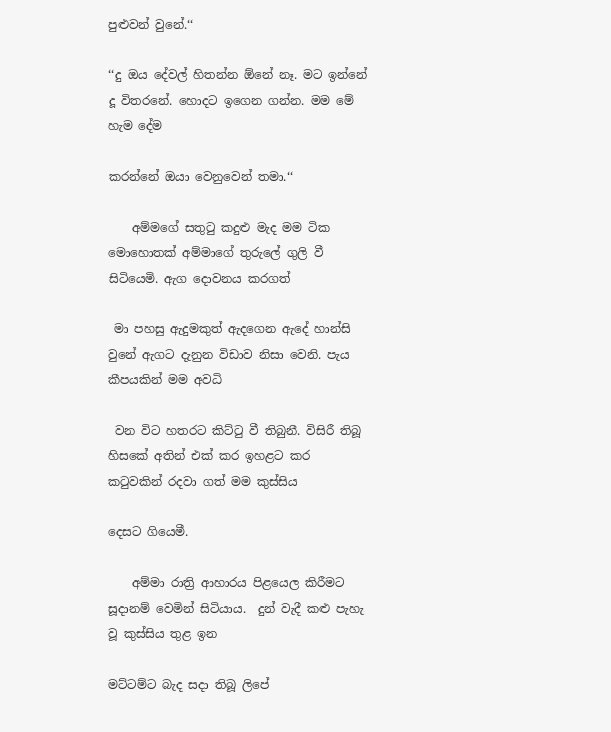පුළුවන් වුනේ.‘‘

‘‘දු ඔය දේවල් හිතන්න ඕනේ නෑ. මට ඉන්නේ දූ විතරනේ. හොදට ඉගෙන ගන්න. මම මේ හැම දේම

කරන්නේ ඔයා වෙනුවෙන් තමා.‘‘

    අම්මගේ සතුටු කදුළු මැද මම ටික මොහොතක් අම්මාගේ තුරුලේ ගුලි වී සිටියෙමි. ඇග දොවනය කරගත්

 මා පහසු ඇදුමකුත් ඇදගෙන ඇදේ හාන්සි වුනේ ඇගට දැනුන විඩාව නිසා වෙනි. පැය කීපයකින් මම අවධි

 වන විට හතරට කිට්ටු වී තිබුනී. විසිරී තිබූ හිසකේ අතින් එක් කර ඉහළට කර කටුවකින් රදවා ගත් මම කුස්සිය

දෙසට ගියෙමී.

    අම්මා රාත්‍රි ආහාරය පිළයෙල කිරීමට සූදානම් වෙමින් සිටියාය.  දුන් වැදී කළු පැහැ වූ කුස්සිය තුළ ඉන

මට්ටම්ට බැද සදා තිබූ ලිපේ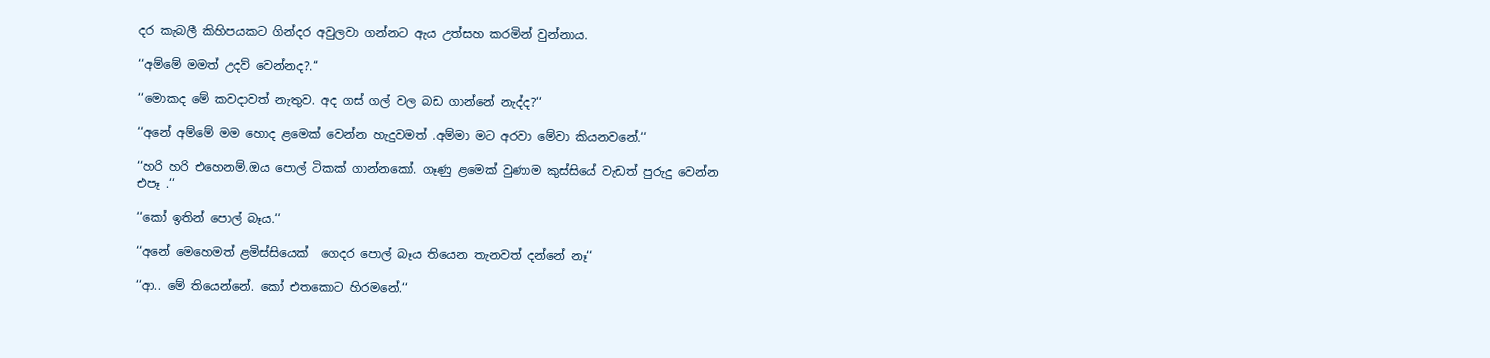දර කැබලී කිහිපයකට ගින්දර අවුලවා ගන්නට ඇය උත්සහ කරමින් වුන්නාය.

‘‘අම්මේ මමත් උදව් වෙන්නද?.‘‘

‘‘මොකද මේ කවදාවත් නැතුව. අද ගස් ගල් වල බඩ ගාන්නේ නැද්ද?‘‘

‘‘අනේ අම්මේ මම හොද ළමෙක් වෙන්න හැදුවමත් .අම්මා මට අරවා මේවා කියනවනේ.‘‘

‘‘හරි හරි එහෙනම්.ඔය පොල් ටිකක් ගාන්නකෝ. ගෑණු ළමෙක් වුණාම කුස්සියේ වැඩත් පුරුදු වෙන්න එපෑ .‘‘

‘‘කෝ ඉතින් පොල් බෑය.‘‘

‘‘අනේ මෙහෙමත් ළමිස්සියෙක්  ගෙදර පොල් බෑය තියෙන තැනවත් දන්නේ නෑ‘‘

‘‘ආ.. මේ තියෙන්නේ. කෝ එතකොට හිරමනේ.‘‘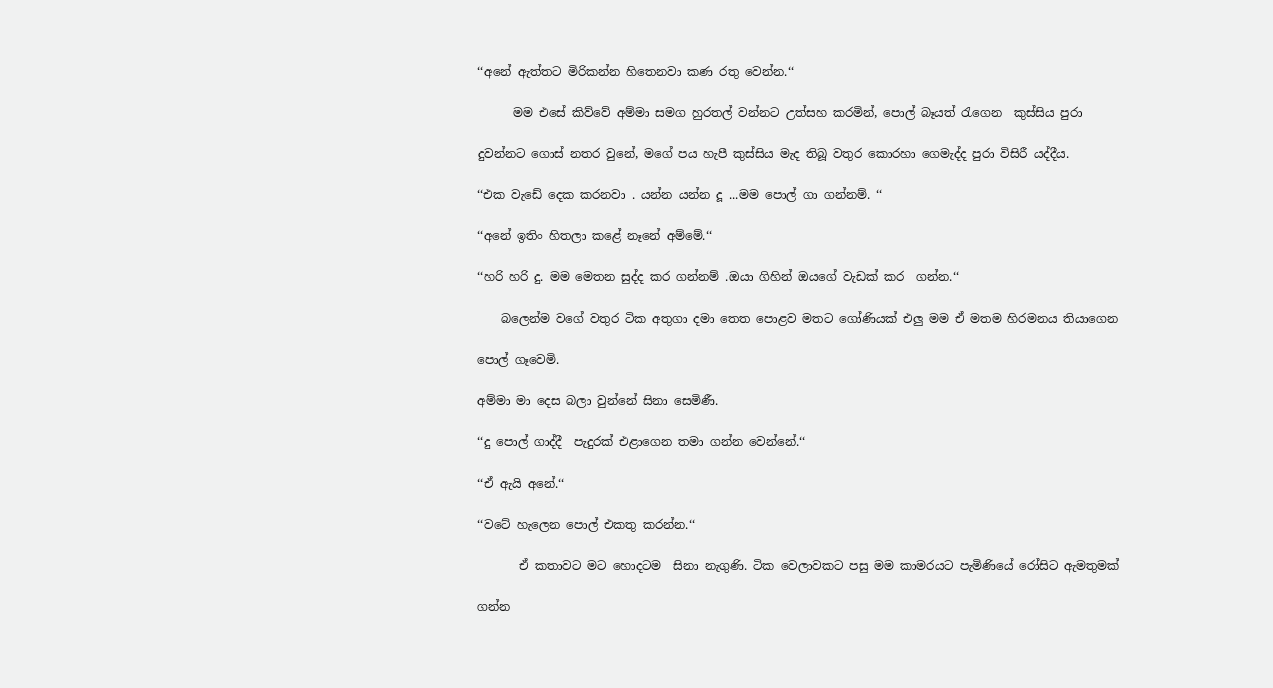‘‘අනේ ඇත්තට මිරිකන්න හිතෙනවා කණ රතු වෙන්න.‘‘

      මම එසේ කිව්වේ අම්මා සමග හුරතල් වන්නට උත්සහ කරමින්, පොල් බෑයත් රැගෙන  කුස්සිය පුරා

දුවන්නට ගොස් නතර වුනේ, මගේ පය හැපී කුස්සිය මැද තිබූ වතුර කොරහා ගෙමැද්ද පුරා විසිරී යද්දීය.

‘‘එක වැඩේ දෙක කරනවා . යන්න යන්න දූ ...මම පොල් ගා ගන්නම්. ‘‘

‘‘අනේ ඉතිං හිතලා කළේ නෑනේ අම්මේ.‘‘

‘‘හරි හරි දු. මම මෙතන සුද්ද කර ගන්නම් .ඔයා ගිහින් ඔයගේ වැඩක් කර  ගන්න.‘‘

    බලෙන්ම වගේ වතුර ටික අතුගා දමා තෙත පොළව මතට ගෝණියක් එලු මම ඒ මතම හිරමනය තියාගෙන

පොල් ගෑවෙමි.

අම්මා මා දෙස බලා වුන්නේ සිනා සෙමිණී.

‘‘දු පොල් ගාද්දී  පැදුරක් එළාගෙන තමා ගන්න වෙන්නේ.‘‘

‘‘ඒ ඇයි අනේ.‘‘

‘‘වටේ හැලෙන පොල් එකතු කරන්න.‘‘

       ඒ කතාවට මට හොදටම  සිනා නැගුණි. ටික වෙලාවකට පසු මම කාමරයට පැමිණියේ රෝසිට ඇමතුමක්

ගන්න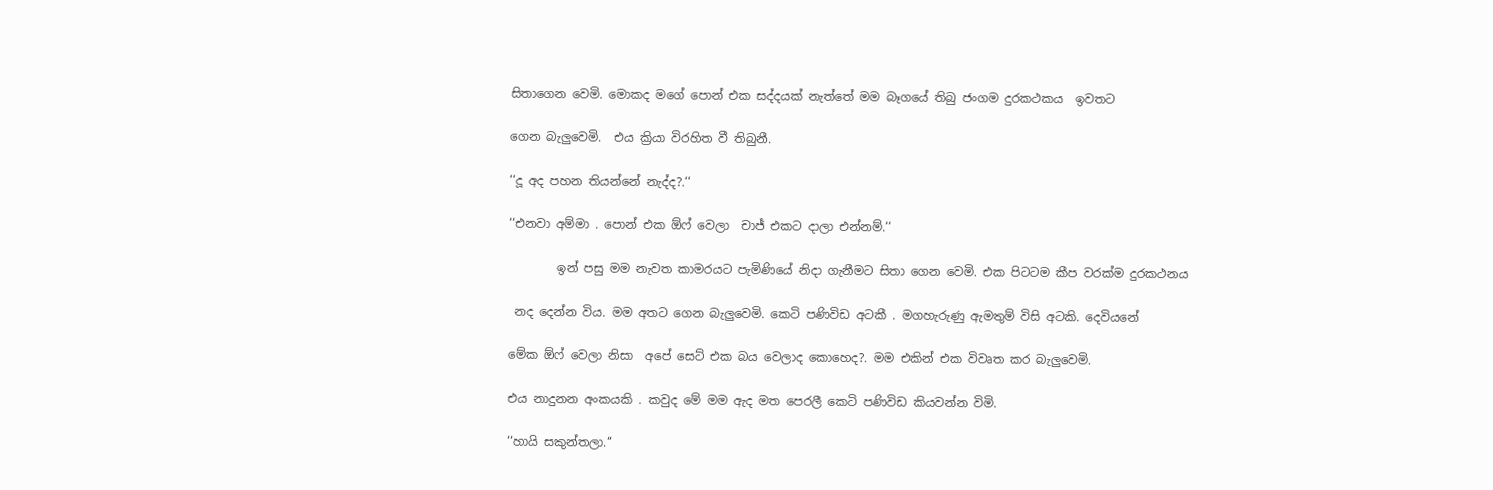සිතාගෙන වෙමි. මොකද මගේ පොන් එක සද්දයක් නැත්තේ මම බෑගයේ තිබු ජංගම දුරකථකය  ඉවතට

ගෙන බැලුවෙමි.  එය ක්‍රියා විරහිත වී තිබුනී.

‘‘දූ අද පහන තියන්නේ නැද්ද?.‘‘

‘‘එනවා අම්මා . පොන් එක ඕෆ් වෙලා  චාජ් එකට දාලා එන්නම්.‘‘

        ඉන් පසු මම නැවත කාමරයට පැමිණියේ නිදා ගැනීමට සිතා ගෙන වෙමි. එක පිටටම කීප වරක්ම දුරකථනය

 නද දෙන්න විය. මම අතට ගෙන බැලුවෙමි. කෙටි පණිවිඩ අටකී . මගහැරුණු ඇමතුම් විසි අටකි. දෙවියනේ

මේක ඕෆ් වෙලා නිසා  අපේ සෙට් එක බය වෙලාද කොහෙද?. මම එකින් එක විවෘත කර බැලුවෙමි.

එය නාදුනන අංකයකි . කවුද මේ මම ඇද මත පෙරලී කෙටි පණිවිඩ කියවන්න විමි.

‘‘හායි සකුන්තලා.‘‘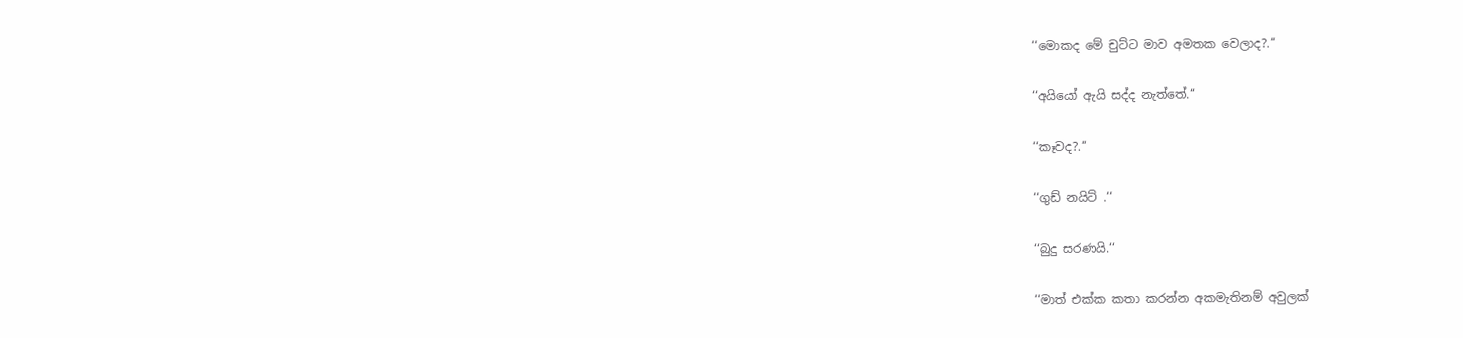‘‘මොකද මේ චුට්ට මාව අමතක වෙලාද?.‘‘

‘‘අයියෝ ඇයි සද්ද නැත්තේ.‘‘

‘‘කෑවද?.‘‘

‘‘ගුඩ් නයිට් .‘‘

‘‘බුදු සරණයි.‘‘

‘‘මාත් එක්ක කතා කරන්න අකමැතිනම් අවුලක්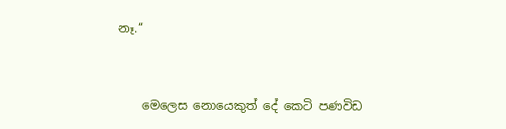නෑ.‘‘



    මෙලෙස නොයෙකුත් දේ කෙටි පණවිඩ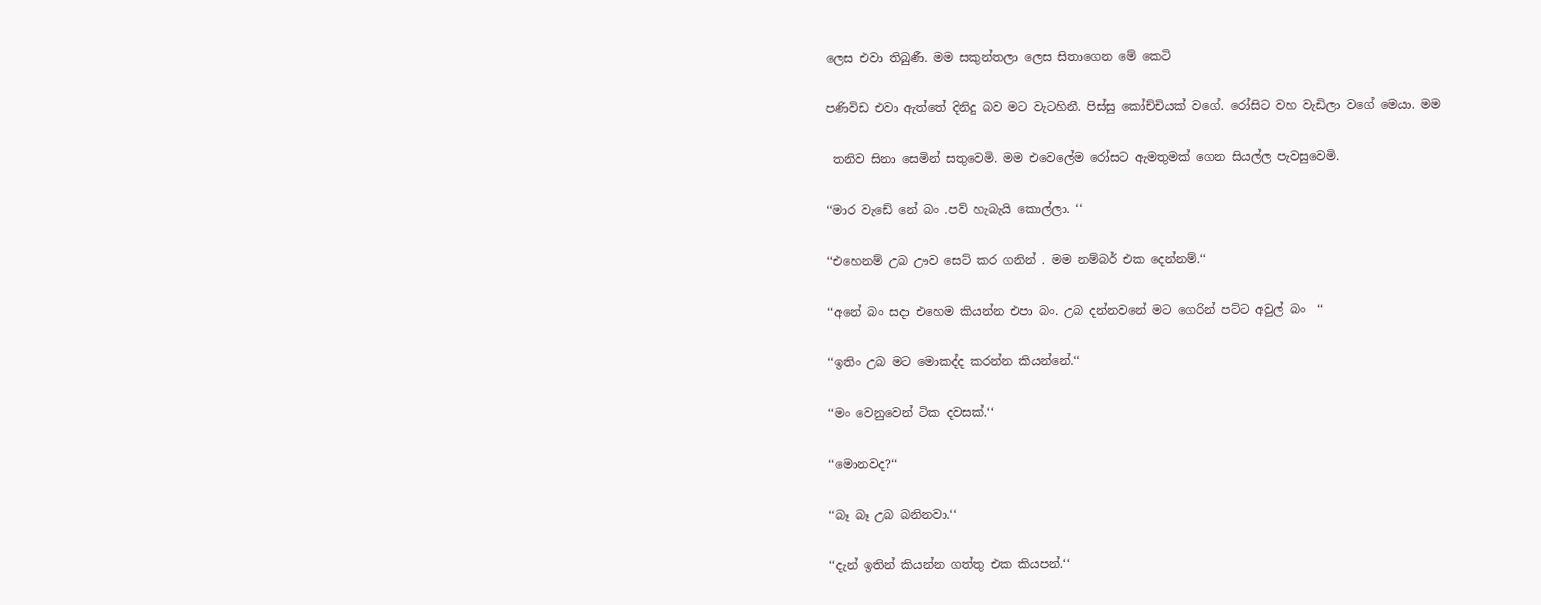ලෙස එවා තිබුණී. මම සකුන්තලා ලෙස සිතාගෙන මේ කෙටි

පණිවිඩ එවා ඇත්තේ දිනිදු බව මට වැටහිනී. පිස්සු කෝච්චියක් වගේ. රෝසිට වහ වැඩිලා වගේ මෙයා. මම

 තනිව සිනා සෙමින් සතුවෙමි. මම එවෙලේම රෝසට ඇමතුමක් ගෙන සියල්ල පැවසුවෙමි.

‘‘මාර වැඩේ නේ බං .පව් හැබැයි කොල්ලා. ‘‘

‘‘එහෙනම් උබ ඌව සෙට් කර ගනින් . මම නම්බර් එක දෙන්නම්.‘‘

‘‘අනේ බං සදා එහෙම කියන්න එපා බං. උබ දන්නවනේ මට ගෙරින් පට්ට අවුල් බං  ‘‘

‘‘ඉතිං උබ මට මොකද්ද කරන්න කියන්නේ.‘‘

‘‘මං වෙනුවෙන් ටික දවසක්.‘‘

‘‘මොනවද?‘‘

‘‘බෑ බෑ උබ බනිනවා.‘‘

‘‘දැන් ඉතින් කියන්න ගත්තු එක කියපන්.‘‘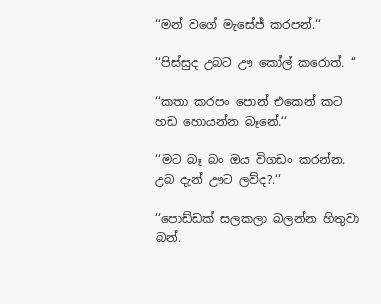‘‘මන් වගේ මැසේජ් කරපන්.‘‘

‘‘පිස්සුද උබට ඌ කෝල් කරොත්. ‘‘

‘‘කතා කරපං පොන් එකෙන් කට හඩ හොයන්න බෑනේ.‘‘

‘‘මට බෑ බං ඔය විගඩං කරන්න. උබ දැන් ඌට ලව්ද?.‘‘

‘‘පොඩ්ඩක් සලකලා බලන්න හිතුවා බන්.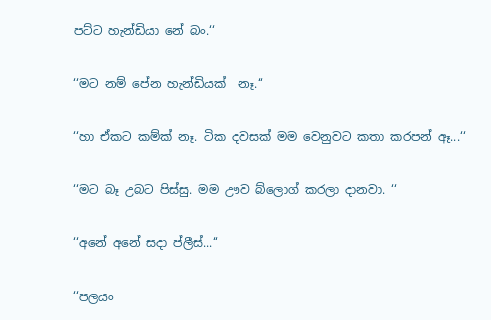පට්ට හැන්ඩියා නේ බං.‘‘

‘‘මට නම් පේන හැන්ඩියක්  නෑ.‘‘

‘‘හා ඒකට කම්ක් නෑ. ටික දවසක් මම වෙනුවට කතා කරපන් ඈ...‘‘

‘‘මට බෑ උබට පිස්සු. මම ඌව බ්ලොග් කරලා දානවා. ‘‘

‘‘අනේ අනේ සදා ප්ලීස්...‘‘

‘‘පලයං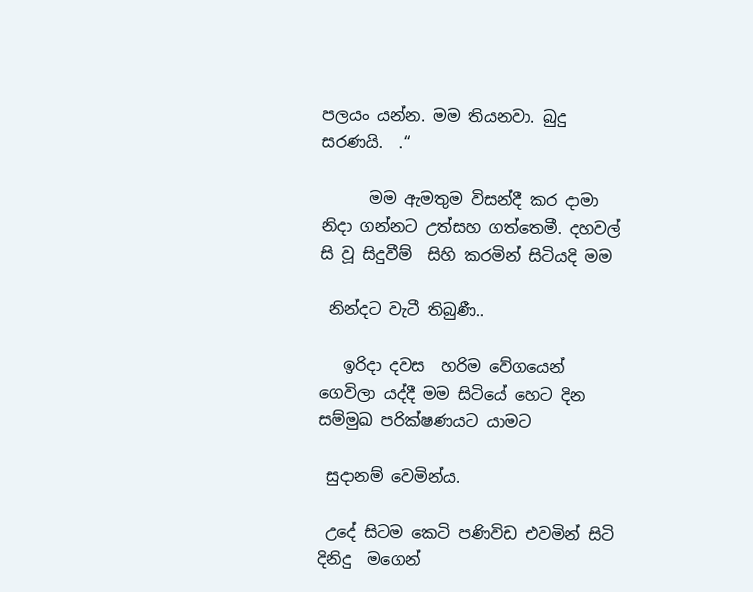පලයං යන්න. මම තියනවා. බුදු සරණයි.  .‘‘

      මම ඇමතුම විසන්දී කර දාමා නිදා ගන්නට උත්සහ ගත්තෙමී. දහවල් සි වූ සිදුවීම්  සිහි කරමින් සිටියදි මම

 නින්දට වැටී තිබුණී..

   ඉරිදා දවස  හරිම වේගයෙන් ගෙවිලා යද්දී මම සිටියේ හෙට දින සම්මුඛ පරික්ෂණයට යාමට

 සුදානම් වෙමින්ය.

 උදේ සිටම කෙටි පණිවිඩ එවමින් සිටි දිනිදු  මගෙන්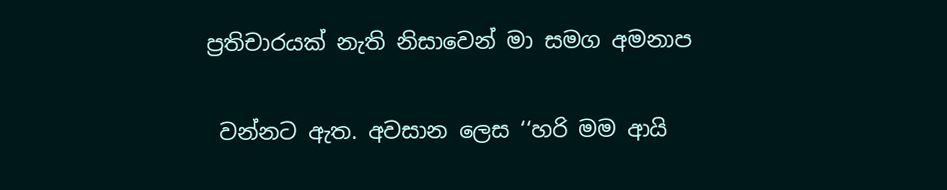ප්‍රතිචාරයක් නැති නිසාවෙන් මා සමග අමනාප

 වන්නට ඇත. අවසාන ලෙස ‘‘හරි මම ආයි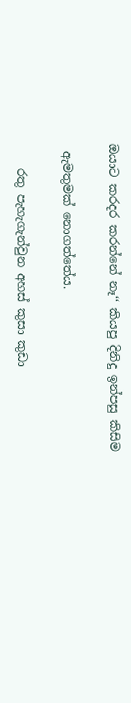ඔයාට කරදර කරන්නේ නෑ‘‘ කියපු දිනිදු ඉන්පසු කිසිම

 ඇමතුමක් නොගත්තේය.

    රතු පැහැගැන්වුන අහස් කුසා කුඩා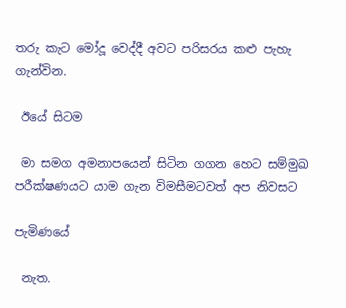තරු කැට මෝදූ වෙද්දී අවට පරිසරය කළු පැහැ ගැන්වින.

 ඊයේ සිටම

 මා සමග අමනාපයෙන් සිටින ගගන හෙට සම්මුඛ පරීක්ෂණයට යාම ගැන විමසීමටවත් අප නිවසට

පැමිණයේ

 නැත.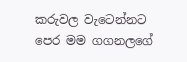කරුවල වැටෙන්නට පෙර මම ගගනලගේ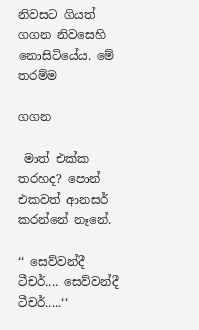නිවසට ගියත් ගගන නිවසෙහි නොසිටියේය. මේ තරම්ම

ගගන

 මාත් එක්ක තරහද? පොන් එකවත් ආනසර් කරන්නේ නෑනේ.

‘‘ සෙව්වන්දී ටීචර්.... සෙව්වන්දී ටීචර්.....‘‘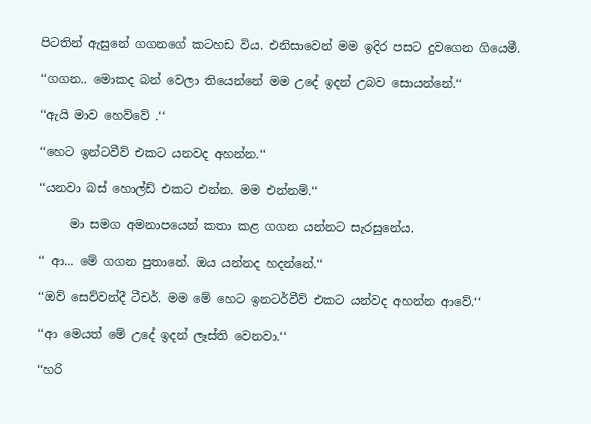පිටතින් ඇසුනේ ගගනගේ කටහඩ විය. එනිසාවෙන් මම ඉදිර පසට දුවගෙන ගියෙමී.

‘‘ගගන.. මොකද බන් වෙලා තියෙන්නේ මම උදේ ඉදන් උබව සොයන්නේ.‘‘

‘‘ඇයි මාව හෙව්වේ .‘‘

‘‘හෙට ඉන්ටවීව් එකට යනවද අහන්න.‘‘

‘‘යනවා බස් හොල්ඩ් එකට එන්න. මම එන්නම්.‘‘

     මා සමග අමනාපයෙන් කතා කළ ගගන යන්නට සැරසුනේය.

‘‘ ආ... මේ ගගන පුතානේ. ඔය යන්නද හදන්නේ.‘‘

‘‘ඔව් සෙව්වන්දී ටීචර්. මම මේ හෙට ඉනටර්වීව් එකට යන්වද අහන්න ආවේ.‘‘

‘‘ආ මෙයත් මේ උදේ ඉදන් ලෑස්ති වෙනවා.‘‘

‘‘හරි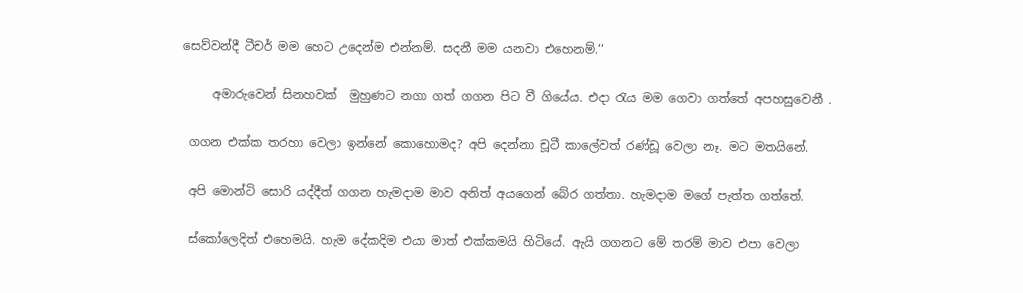සෙව්වන්දී ටීචර් මම හෙට උදෙන්ම එන්නම්. සදනී මම යනවා එහෙනම්.‘‘

     අමාරුවෙන් සිනහවක්  මුහුණට නගා ගත් ගගන පිට වී ගියේය. එදා රැය මම ගෙවා ගත්තේ අපහසුවෙනී .

 ගගන එක්ක තරහා වෙලා ඉන්නේ කොහොමද? අපි දෙන්නා චූටී කාලේවත් රණ්ඩූ වෙලා නෑ. මට මතයිනේ.

 අපි මොන්ටි සොරි යද්දීත් ගගන හැමදාම මාව අනිත් අයගෙන් බේර ගත්තා. හැමදාම මගේ පැත්ත ගත්තේ.

 ස්කෝලෙදිත් එහෙමයි. හැම දේකදිම එයා මාත් එක්කමයි හිටියේ. ඇයි ගගනට මේ තරම් මාව එපා වෙලා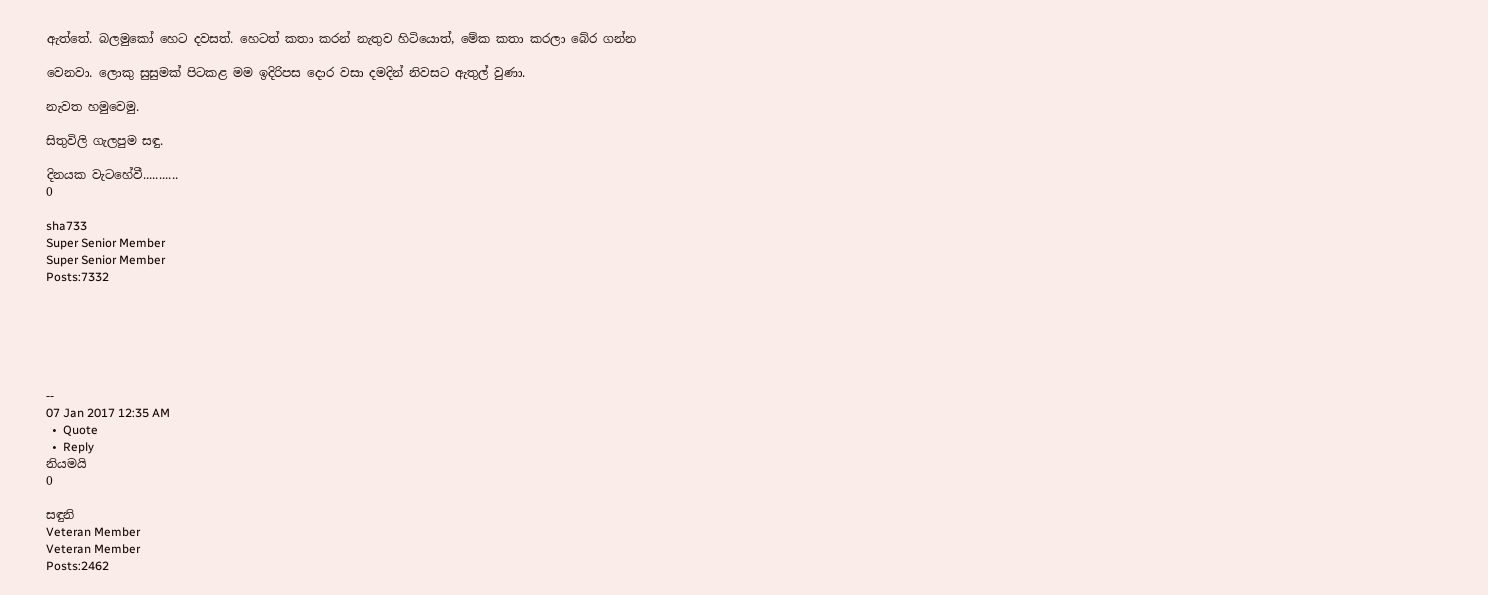ඇත්තේ. බලමුකෝ හෙට දවසත්. හෙටත් කතා කරන් නැතුව හිටියොත්, මේක කතා කරලා බේර ගන්න

වෙනවා. ලොකු සුසුමක් පිටකළ මම ඉදිරිපස දොර වසා දමදින් නිවසට ඇතුල් වුණා.

නැවත හමුවෙමු.

සිතුවිලි ගැලපුම සඳු.

දිනයක වැටහේවී...........
0

sha733
Super Senior Member
Super Senior Member
Posts:7332






--
07 Jan 2017 12:35 AM
  •  Quote
  •  Reply
නියමයි
0

සඳුනි
Veteran Member
Veteran Member
Posts:2462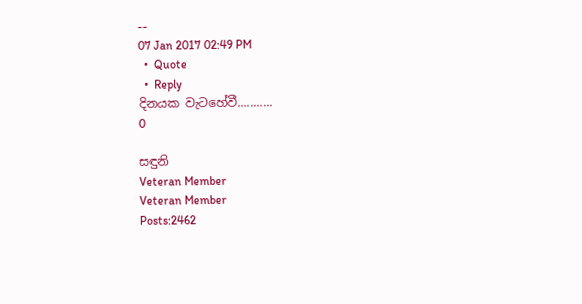--
07 Jan 2017 02:49 PM
  •  Quote
  •  Reply
දිනයක වැටහේවී...........
0

සඳුනි
Veteran Member
Veteran Member
Posts:2462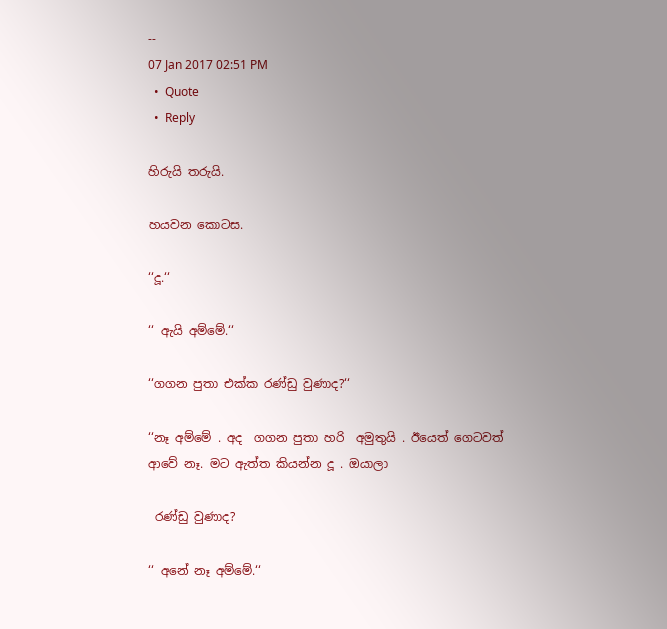--
07 Jan 2017 02:51 PM
  •  Quote
  •  Reply

හිරුයි තරුයි.

හයවන කොටස.

‘‘දූ.‘‘

‘‘ ඇයි අම්මේ.‘‘

‘‘ගගන පුතා එක්ක රණ්ඩු වුණාද?‘‘

‘‘නෑ අම්මේ . අද  ගගන පුතා හරි  අමුතුයි . ඊයෙත් ගෙටවත් ආවේ නෑ. මට ඇත්ත කියන්න දූ . ඔයාලා

 රණ්ඩු වුණාද?

‘‘ අනේ නෑ අම්මේ.‘‘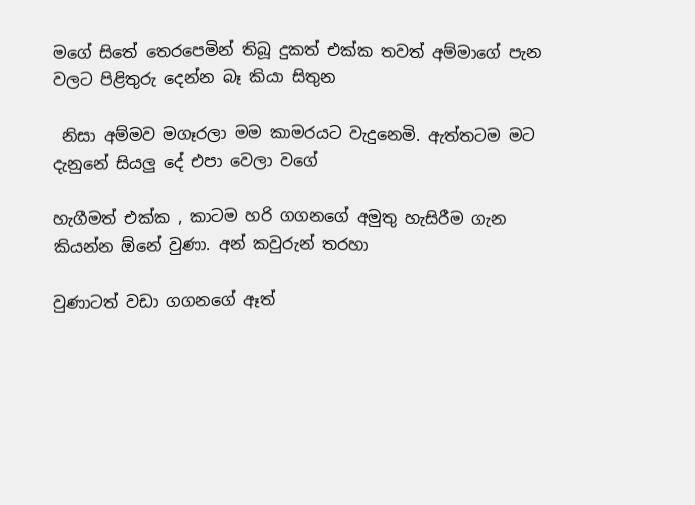මගේ සිතේ තෙරපෙමින් තිබූ දුකත් එක්ක තවත් අම්මාගේ පැන වලට පිළිතුරු දෙන්න බෑ කියා සිතුන

 නිසා අම්මව මගෑරලා මම කාමරයට වැදුනෙමි. ඇත්තටම මට දැනුනේ සියලු දේ එපා වෙලා වගේ

හැගීමත් එක්ක , කාටම හරි ගගනගේ අමුතු හැසිරීම ගැන කියන්න ඕනේ වුණා. අන් කවුරුන් තරහා

වුණාටත් වඩා ගගනගේ ඈත්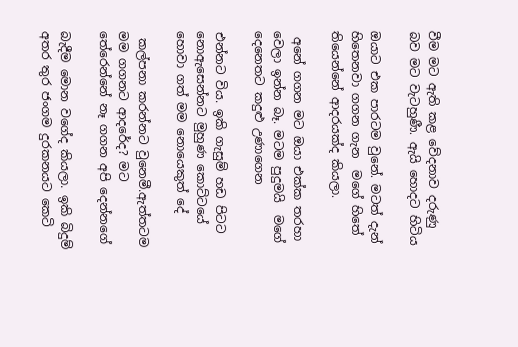වීම මට ඇති කළ වේදනාව දරුණු බව මට වැටහුණී. ඇයි හොදට හිටිය

ඔයාට එක පාරටම වුනේ. මටත් දැන් හිතෙනවා ගගන ගැන  මගේ හිතේ තියෙන්නේ ආදරයක්ද කියලා.

 අනේ ගගන මට ඔයා එක්ක තරහා වෙලා ඉන්න බෑ. මටම පුදුමයි  මගේ දෙනෙතට කදුළු උණාගෙන

එන්නට විය. ඉකි ගැසුම් හඩ පිටට නොඇසෙන්නට මුහුණ කොට්ටයේ හොවා ගත් මම නොයෙකුත් දේ

 කල්පනා කරන්නට වුනෙමී.ඇත්තටම මම ගගනට ආදරේද? මට තේරෙන්නේ නෑ ගගන අපි දෙන්නගේ

බැදීම මොන වගේද කියලා. ඉකි බිදුම් අතර තුර ජංගම දුරකනයට කෙටි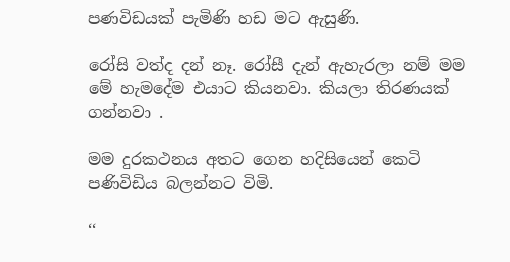පණවිඩයක් පැමිණි හඩ මට ඇසුණි.

රෝසි වත්ද දන් නෑ. රෝසී දැන් ඇහැරලා නම් මම මේ හැමදේම එයාට කියනවා. කියලා තිරණයක් ගන්නවා .

මම දුරකථනය අතට ගෙන හදිසියෙන් කෙටි පණිවිඩිය බලන්නට විමි.

‘‘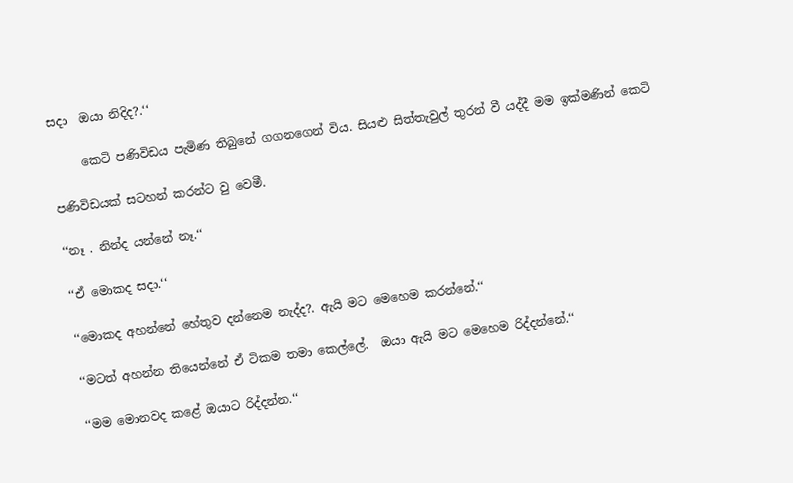සදා  ඔයා නිදිද?.‘‘

     කෙටි පණිවිඩය පැමිණ තිබුනේ ගගනගෙන් විය. සියළු සිත්තැවුල් තුරන් වී යද්දී මම ඉක්මණින් කෙටි

පණිවිඩයක් සටහන් කරන්ට වු වෙමී.

‘‘නෑ . නින්ද යන්නේ නෑ.‘‘

‘‘ඒ මොකද සදා.‘‘

‘‘මොකද අහන්නේ හේතුව දන්නෙම නැද්ද?. ඇයි මට මෙහෙම කරන්නේ.‘‘

‘‘මටත් අහන්න තියෙන්නේ ඒ ටිකම තමා කෙල්ලේ.  ඔයා ඇයි මට මෙහෙම රිද්දන්නේ.‘‘

‘‘මම මොනවද කළේ ඔයාට රිද්දන්න.‘‘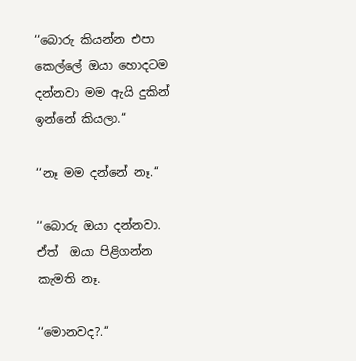‘‘බොරු කියන්න එපා කෙල්ලේ ඔයා හොදටම දන්නවා මම ඇයි දුකින් ඉන්නේ කියලා.‘‘

‘‘නෑ මම දන්නේ නෑ.‘‘

‘‘බොරු ඔයා දන්නවා. ඒත්  ඔයා පිළිගන්න කැමති නෑ.

‘‘මොනවද?.‘‘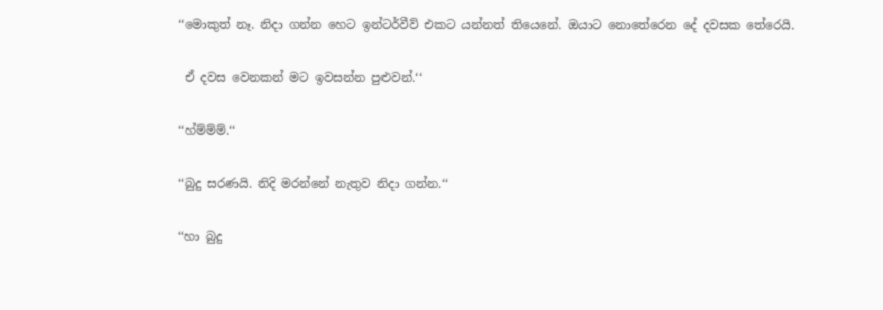‘‘මොකුත් නෑ. නිදා ගන්න හෙට ඉන්ටර්වීව් එකට යන්නත් තියෙනේ. ඔයාට නොතේරෙන දේ දවසක තේරෙයි.

 ඒ දවස වෙනකන් මට ඉවසන්න පුළුවන්.‘‘

‘‘හ්ම්ම්ම්.‘‘

‘‘බුදු සරණයි. නිදි මරන්නේ නැතුව නිදා ගන්න.‘‘

‘‘හා බුදු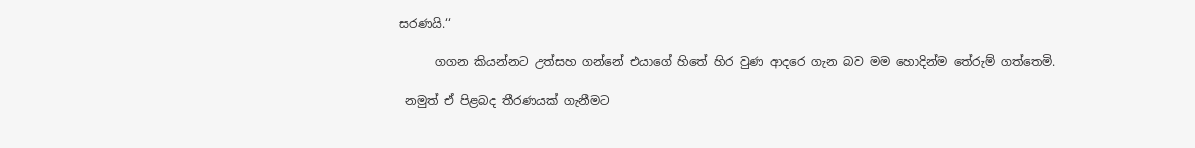සරණයි.‘‘

      ගගන කියන්නට උත්සහ ගන්නේ එයාගේ හිතේ හිර වුණ ආදරෙ ගැන බව මම හොදින්ම තේරුම් ගත්තෙමි.

 නමුත් ඒ පිළබද තීරණයක් ගැනීමට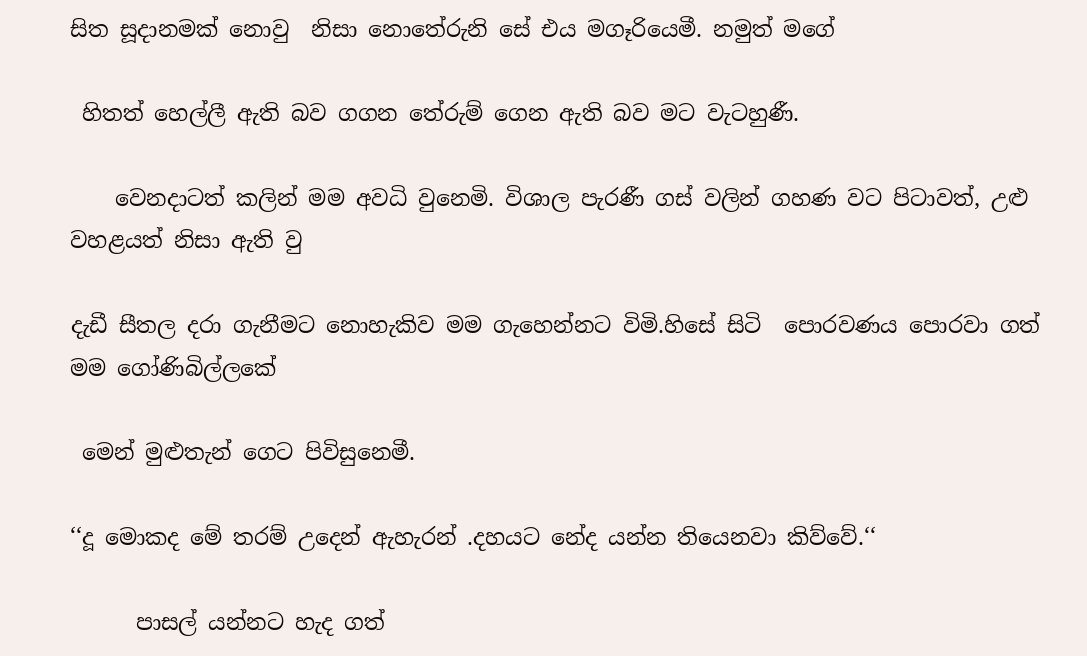සිත සූදානමක් නොවු  නිසා නොතේරුනි සේ එය මගෑරියෙමී. නමුත් මගේ

 හිතත් හෙල්ලී ඇති බව ගගන තේරුම් ගෙන ඇති බව මට වැටහුණී.

    වෙනදාටත් කලින් මම අවධි වුනෙමි. විශාල පැරණී ගස් වලින් ගහණ වට පිටාවත්, උළු වහළයත් නිසා ඇති වු

දැඩී සීතල දරා ගැනීමට නොහැකිව මම ගැහෙන්නට විමි.හිසේ සිටි  පොරවණය පොරවා ගත් මම ගෝණිබිල්ලකේ

 මෙන් මුළුතැන් ගෙට පිවිසුනෙමී.

‘‘දූ මොකද මේ තරම් උදෙන් ඇහැරන් .දහයට නේද යන්න තියෙනවා කිව්වේ.‘‘

      පාසල් යන්නට හැද ගත්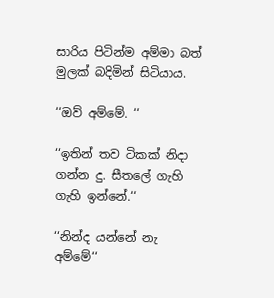සාරිය පිටින්ම අම්මා බත් මුලක් බදිමින් සිටියාය.

‘‘ඔව් අම්මේ. ‘‘

‘‘ඉතින් තව ටිකක් නිදා ගන්න දු. සීතලේ ගැහි ගැහි ඉන්නේ.‘‘

‘‘නින්ද යන්නේ නැ අම්මේ‘‘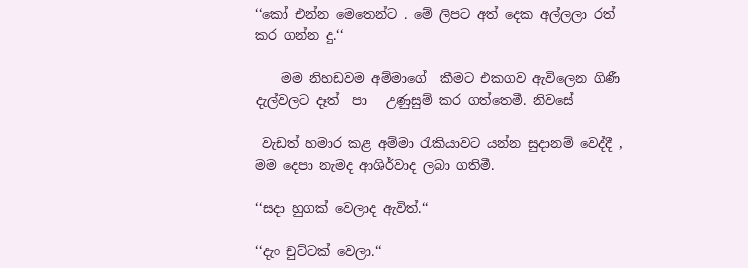‘‘කෝ එන්න මෙතෙන්ට . මේ ලිපට අත් දෙක අල්ලලා රත් කර ගන්න දු.‘‘

    මම නිහඩවම අම්මාගේ  කීමට එකගව ඇවිලෙන ගිණී දැල්වලට දෑත්  පා   උණුසුම් කර ගත්තෙමී. නිවසේ

 වැඩත් හමාර කළ අම්මා රැකියාවට යන්න සුදානම් වෙද්දී , මම දෙපා නැමද ආශිර්වාද ලබා ගතිමී.

‘‘සදා හුගක් වෙලාද ඇවිත්.‘‘

‘‘දැං චුට්ටක් වෙලා.‘‘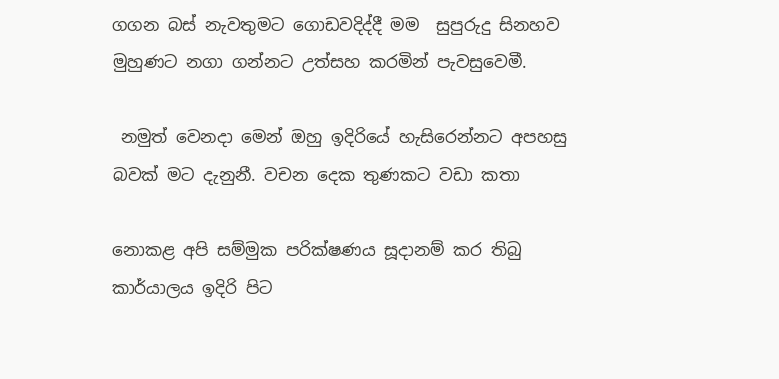ගගන බස් නැවතුමට ගොඩවදිද්දී මම  සුපුරුදු සිනහව මුහුණට නගා ගන්නට උත්සහ කරමින් පැවසුවෙමී.

 නමුත් වෙනදා මෙන් ඔහු ඉදිරියේ හැසිරෙන්නට අපහසු බවක් මට දැනුනී. වචන දෙක තුණකට වඩා කතා

නොකළ අපි සම්මුක පරික්ෂණය සූදානම් කර තිබු කාර්යාලය ඉදිරි පිට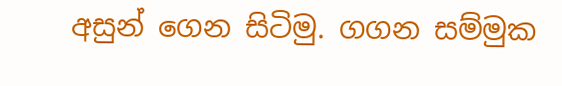අසුන් ගෙන සිටිමු. ගගන සම්මුක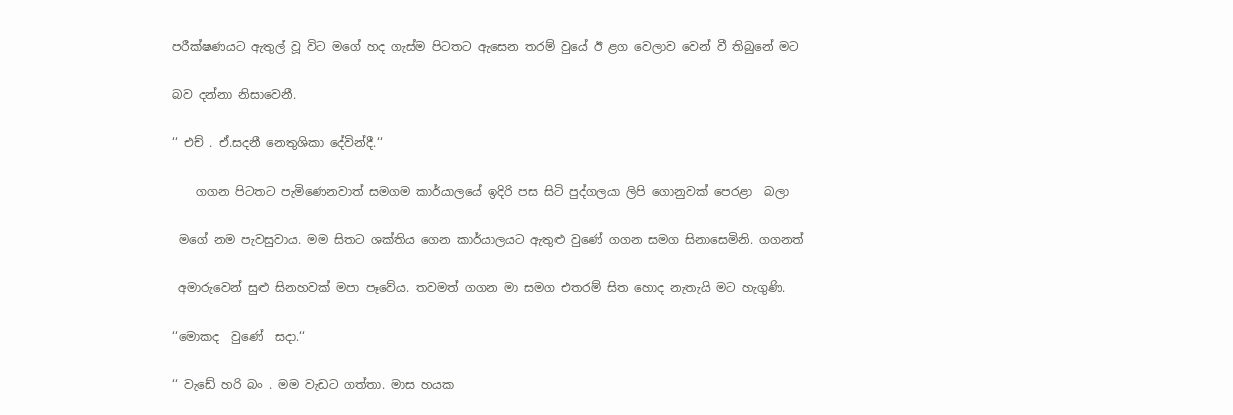පරීක්ෂණයට ඇතුල් වූ විට මගේ හද ගැස්ම පිටතට ඇසෙන තරම් වුයේ ඊ ළග වෙලාව වෙන් වී තිබුනේ මට

බව දන්නා නිසාවෙනී.

‘‘ එච් . ඒ.සදනී නෙතුශිකා දේවින්දී.‘‘

    ගගන පිටතට පැමිණෙනවාත් සමගම කාර්යාලයේ ඉදිරි පස සිටි පුද්ගලයා ලිපි ගොනුවක් පෙරළා  බලා

 මගේ නම පැවසුවාය. මම සිතට ශක්තිය ගෙන කාර්යාලයට ඇතුළු වුණේ ගගන සමග සිනාසෙමිනි. ගගනත්

 අමාරුවෙන් සුළු සිනහවක් මපා පෑවේය. තවමත් ගගන මා සමග එතරම් සිත හොද නැතැයි මට හැගුණි.

‘‘මොකද  වුණේ  සදා.‘‘

‘‘ වැඩේ හරි බං . මම වැඩට ගත්තා. මාස හයක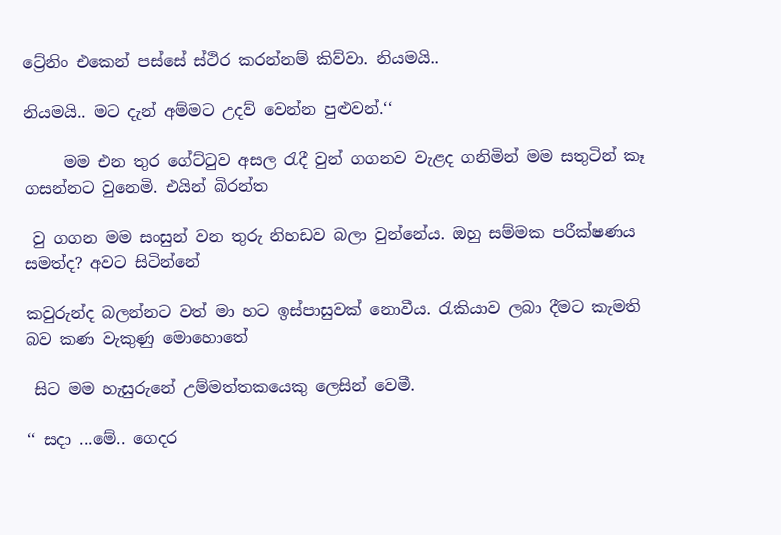ට්‍රේනිං එකෙන් පස්සේ ස්ථිර කරන්නම් කිව්වා. නියමයි..

නියමයි.. මට දැන් අම්මට උදව් වෙන්න පුළුවන්.‘‘

     මම එන තුර ගේට්ටුව අසල රැදී වුන් ගගනව වැළද ගනිමින් මම සතුටින් කෑ ගසන්නට වුනෙමි. එයින් බිරන්ත

 වු ගගන මම සංසුන් වන තුරු නිහඩව බලා වුන්නේය. ඔහු සම්මක පරීක්ෂණය සමත්ද? අවට සිටින්නේ

කවුරුන්ද බලන්නට වත් මා හට ඉස්පාසුවක් නොවීය. රැකියාව ලබා දීමට කැමති බව කණ වැකුණු මොහොතේ

 සිට මම හැසුරුනේ උම්මත්තකයෙකු ලෙසින් වෙමී.

‘‘ සදා ...මේ.. ගෙදර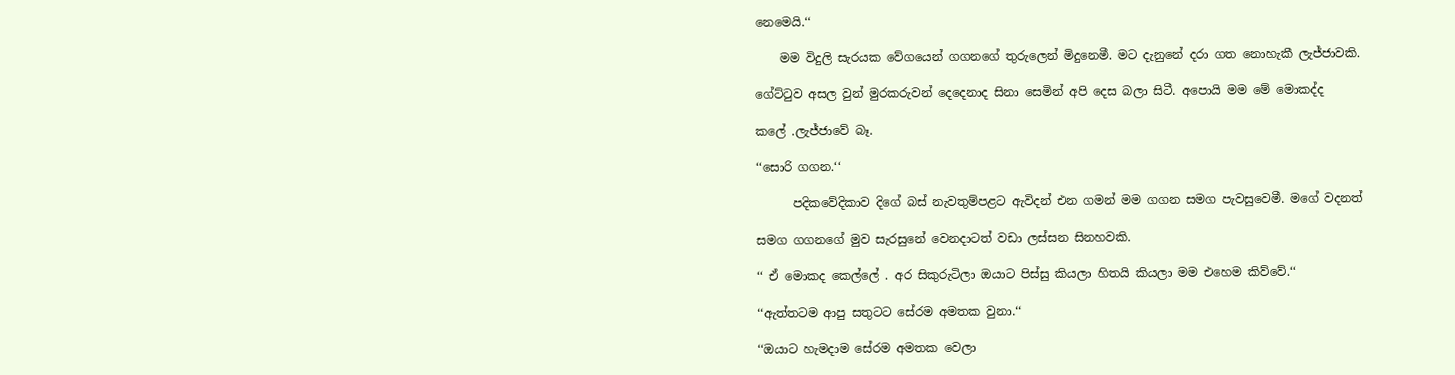නෙමෙයි.‘‘

    මම විදුලි සැරයක වේගයෙන් ගගනගේ තුරුලෙන් මිදුනෙමී. මට දැනුනේ දරා ගත නොහැකී ලැජ්ජාවකි.

ගේට්ටුව අසල වුන් මුරකරුවන් දෙදෙනාද සිනා සෙමින් අපි දෙස බලා සිටී. අපොයි මම මේ මොකද්ද

කලේ .ලැජ්ජාවේ බෑ.

‘‘සොරි ගගන.‘‘

      පදිකවේදිකාව දිගේ බස් නැවතුම්පළට ඇවිදන් එන ගමන් මම ගගන සමග පැවසුවෙමී. මගේ වදනත්

සමග ගගනගේ මුව සැරසුනේ වෙනදාටත් වඩා ලස්සන සිනහවකි.

‘‘ ඒ මොකද කෙල්ලේ . අර සිකුරුටිලා ඔයාට පිස්සු කියලා හිතයි කියලා මම එහෙම කිව්වේ.‘‘

‘‘ඇත්තටම ආපු සතුටට සේරම අමතක වුනා.‘‘

‘‘ඔයාට හැමදාම සේරම අමතක වෙලා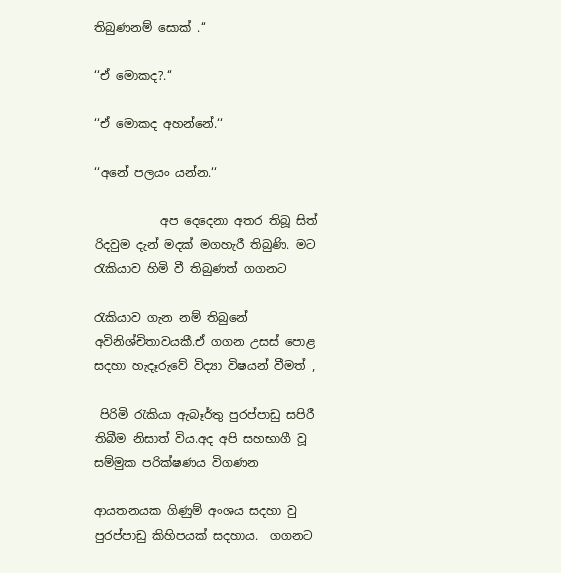තිබුණනම් සොක් .‘‘

‘‘ඒ මොකද?.‘‘

‘‘ඒ මොකද අහන්නේ.‘‘

‘‘අනේ පලයං යන්න.‘‘

           අප දෙදෙනා අතර තිබූ සිත් රිදවුම දැන් මදක් මගහැරී තිබුණි. මට රැකියාව හිමි වී තිබුණත් ගගනට

රැකියාව ගැන නම් තිබුනේ  අවිනිශ්චිතාවයකී.ඒ ගගන උසස් පොළ සදහා හැදෑරුවේ විද්‍යා විෂයන් වීමත් ,

 පිරිමි රැකියා ඇබෑර්තු පුරප්පාඩු සපිරී තිබීම නිසාත් විය.අද අපි සහභාගී වූ  සම්මුක පරික්ෂණය විගණන

ආයතනයක ගිණුම් අංශය සදහා වු පුරප්පාඩු කිහිපයක් සදහාය.  ගගනට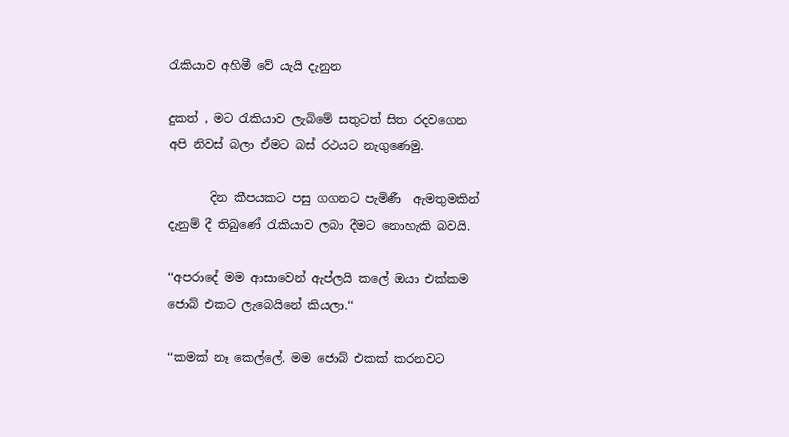රැකියාව අහිමී වේ යැයි දැනුන

දුකත් , මට රැකියාව ලැබිමේ සතුටත් සිත රදවගෙන අපි නිවස් බලා ඒමට බස් රථයට නැගුණෙමු.

       දින කීපයකට පසු ගගනට පැමිණී  ඇමතුමකින් දැනුම් දී තිබුණේ රැකියාව ලබා දීමට නොහැකි බවයි.

‘‘අපරාදේ මම ආසාවෙන් ඇප්ලයි කලේ ඔයා එක්කම ජොබ් එකට ලැබෙයිනේ කියලා.‘‘

‘‘කමක් නෑ කෙල්ලේ. මම ජොබ් එකක් කරනවට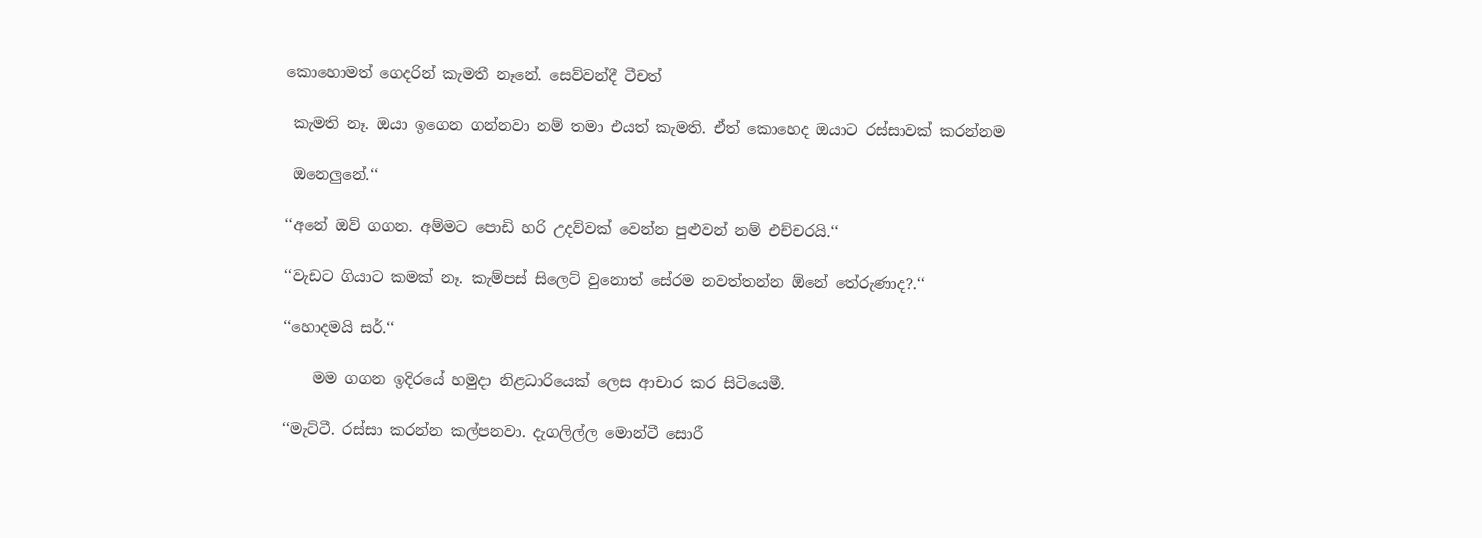කොහොමත් ගෙදරින් කැමතී නෑනේ. සෙව්වන්දී ටීචත්

 කැමති නෑ. ඔයා ඉගෙන ගන්නවා නම් තමා එයත් කැමති. ඒත් කොහෙද ඔයාට රස්සාවක් කරන්නම

 ඔනෙලුනේ.‘‘

‘‘අනේ ඔව් ගගන. අම්මට පොඩි හරි උදව්වක් වෙන්න පුළුවන් නම් එච්චරයි.‘‘

‘‘වැඩට ගියාට කමක් නෑ. කැම්පස් සිලෙට් වුනොත් සේරම නවත්තන්න ඕනේ තේරුණාද?.‘‘

‘‘හොදමයි සර්.‘‘

    මම ගගන ඉදිරයේ හමුදා නිළධාරියෙක් ලෙස ආචාර කර සිටියෙමී.

‘‘මැට්ටී. රස්සා කරන්න කල්පනවා. දැගලිල්ල මොන්ටී සොරී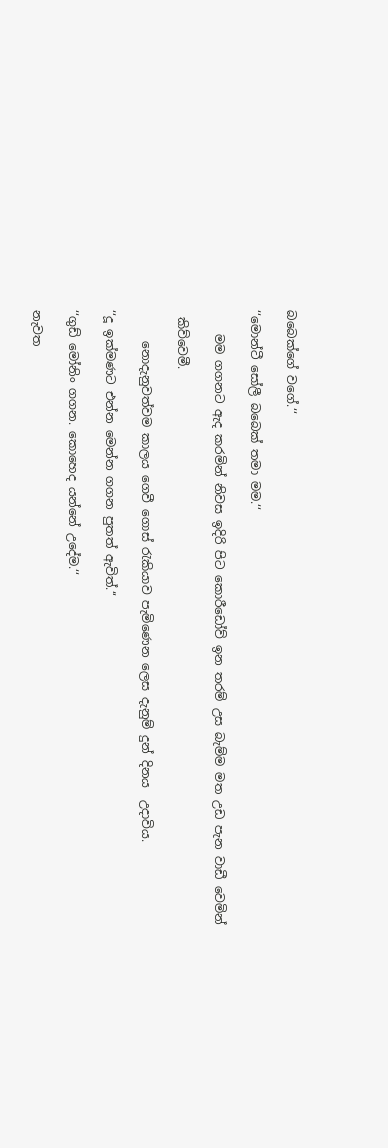බබෙක්ගේ වගේ.‘‘

‘‘මොන්ටී සෝලී බබෙක් තමා මම.‘‘

    මම ගගනට ඇද කරමින් නිවස ඉදිරි පිට කොරීඩෝව් ඉන තරම් උස බැම්ම මත උඩ පැන වාඩී වෙමින්

 කිව්වෙමී.

     නොදැනුවත්වම කාලය ගෙවී ගොස් රැකියාව පැමිණෙන ලෙස දැනුම් දුන් දිනය  උදාවිය.

‘‘දූ ඉක්මණට එන්න මෙන්න ගගන පුතත් ඇවිත්.‘‘

‘‘ගුඩ් මෝනිං ගගන. කොහෙද යන්නේ උදේම.‘‘

නැවත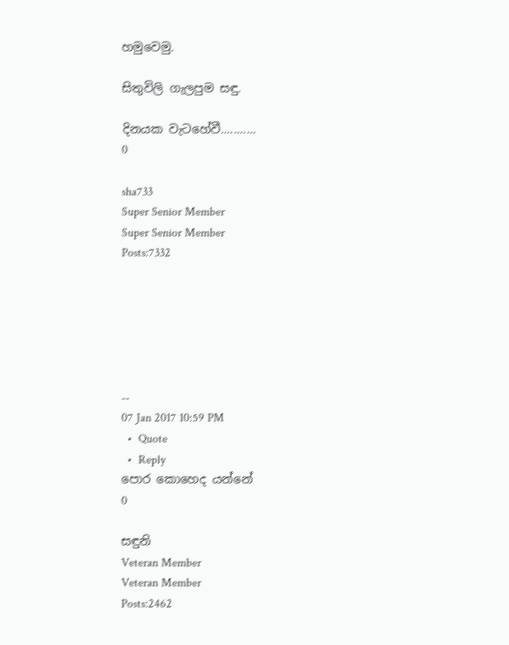හමුවෙමු.

සිතුවිලි ගැලපුම සඳු.

දිනයක වැටහේවී...........
0

sha733
Super Senior Member
Super Senior Member
Posts:7332






--
07 Jan 2017 10:59 PM
  •  Quote
  •  Reply
පොර කොහෙද යන්නේ
0

සඳුනි
Veteran Member
Veteran Member
Posts:2462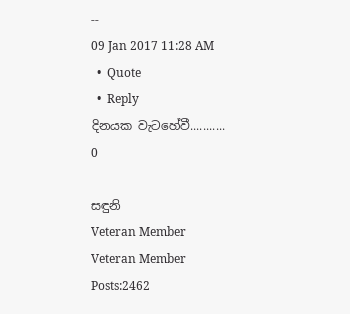--
09 Jan 2017 11:28 AM
  •  Quote
  •  Reply
දිනයක වැටහේවී...........
0

සඳුනි
Veteran Member
Veteran Member
Posts:2462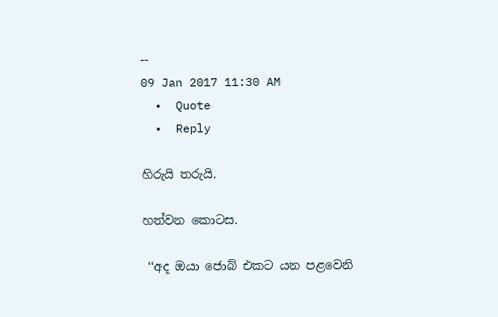--
09 Jan 2017 11:30 AM
  •  Quote
  •  Reply

හිරුයි තරුයි.

හත්වන කොටස.

 ‘‘අද ඔයා ජොබ් එකට යන පළවෙනි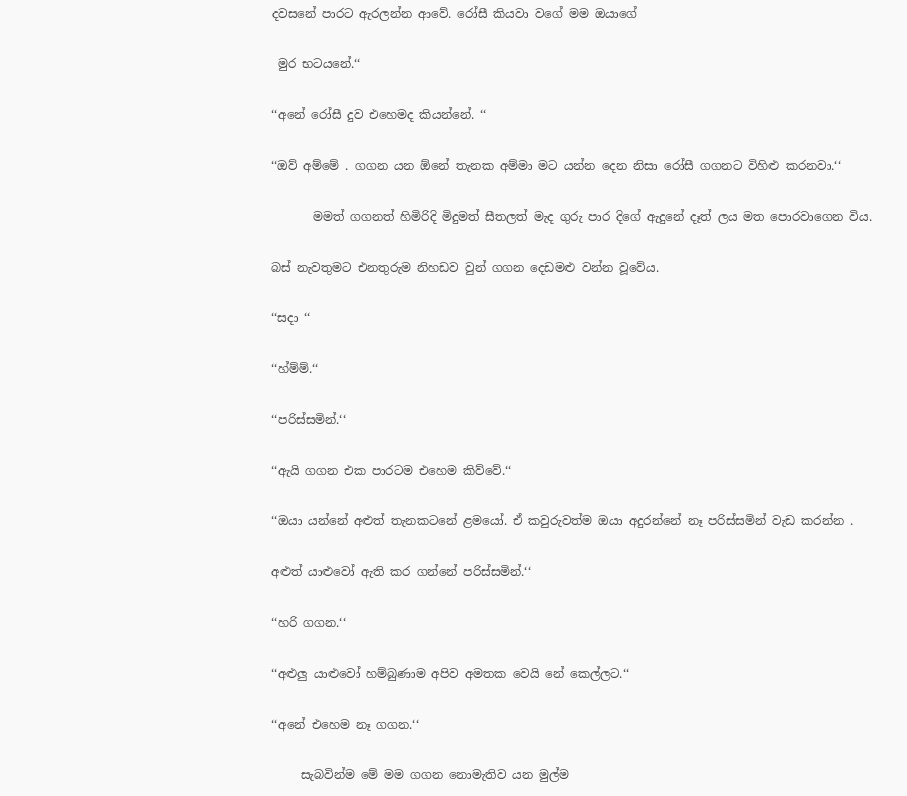දවසනේ පාරට ඇරලන්න ආවේ. රෝසී කියවා වගේ මම ඔයාගේ

 මුර භටයනේ.‘‘

‘‘අනේ රෝසී දුව එහෙමද කියන්නේ. ‘‘

‘‘ඔව් අම්මේ . ගගන යන ඕනේ තැනක අම්මා මට යන්න දෙන නිසා රෝසී ගගනට විහිළු කරනවා.‘‘

       මමත් ගගනත් හිමිරිදි මිදුමත් සීතලත් මැද ගුරු පාර දිගේ ඇදුනේ දෑත් ලය මත පොරවාගෙන විය.

බස් නැවතුමට එනතුරුම නිහඩව වුන් ගගන දෙඩමළු වන්න වූවේය.

‘‘සදා ‘‘

‘‘හ්ම්ම්.‘‘

‘‘පරිස්සමින්.‘‘

‘‘ඇයි ගගන එක පාරටම එහෙම කිව්වේ.‘‘

‘‘ඔයා යන්නේ අළුත් තැනකටනේ ළමයෝ. ඒ කවුරුවත්ම ඔයා අදුරන්නේ නෑ පරිස්සමින් වැඩ කරන්න .

අළුත් යාළුවෝ ඇති කර ගන්නේ පරිස්සමින්.‘‘

‘‘හරි ගගන.‘‘

‘‘අළුලු යාළුවෝ හම්බුණාම අපිව අමතක වෙයි නේ කෙල්ලට.‘‘

‘‘අනේ එහෙම නෑ ගගන.‘‘

     සැබවින්ම මේ මම ගගන නොමැතිව යන මුල්ම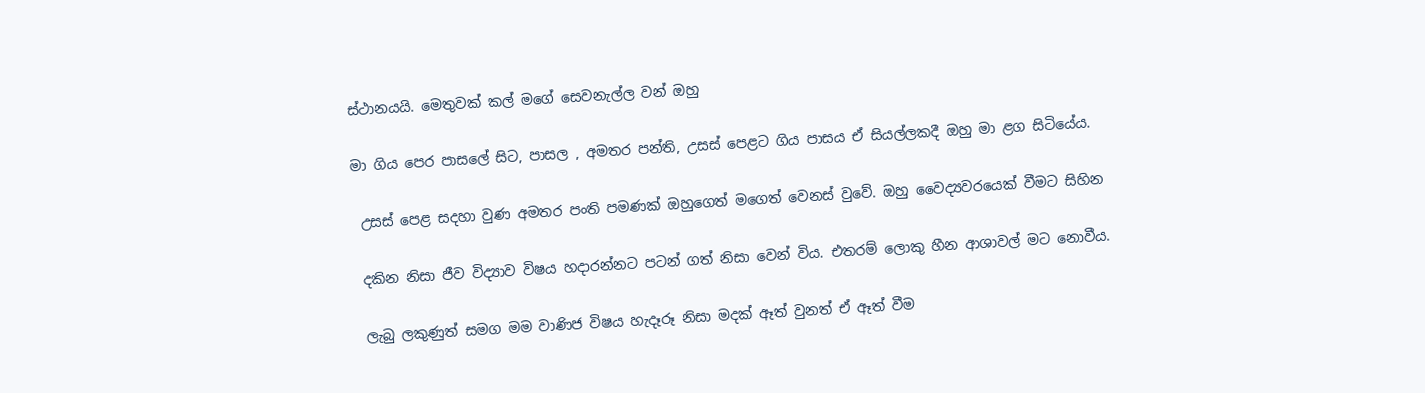ස්ථානයයි. මෙතුවක් කල් මගේ සෙවනැල්ල වන් ඔහු

මා ගිය පෙර පාසලේ සිට, පාසල , අමතර පන්ති, උසස් පෙළට ගිය පාසය ඒ සියල්ලකදී ඔහු මා ළග සිටියේය.

 උසස් පෙළ සදහා වුණ අමතර පංති පමණක් ඔහුගෙත් මගෙත් වෙනස් වුවේ. ඔහු වෛද්‍යවරයෙක් වීමට සිහින

 දකින නිසා ජීව විද්‍යාව විෂය හදාරන්නට පටන් ගත් නිසා වෙන් විය. එතරම් ලොකු හීන ආශාවල් මට නොවීය.

 ලැබු ලකුණුත් සමග මම වාණිජ විෂය හැදෑරූ නිසා මදක් ඈත් වුනත් ඒ ඈත් වීම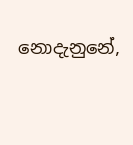නොදැනුනේ,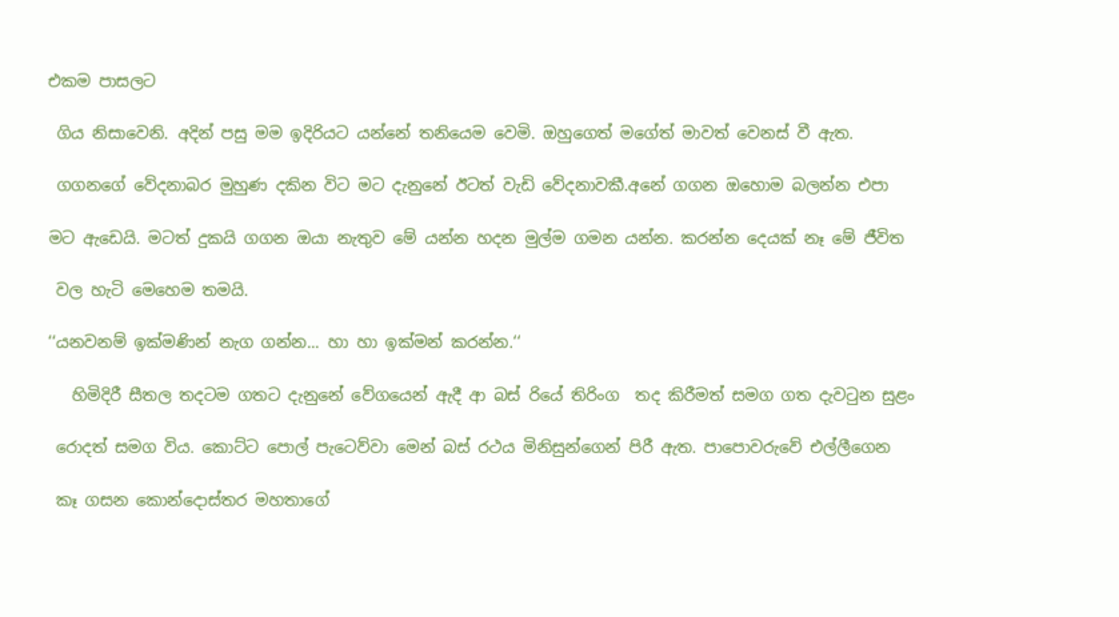එකම පාසලට

 ගිය නිසාවෙනි. අදින් පසු මම ඉදිරියට යන්නේ තනියෙම වෙමි. ඔහුගෙත් මගේත් මාවත් වෙනස් වී ඇත.

 ගගනගේ වේදනාබර මුහුණ දකින විට මට දැනුනේ ඊටත් වැඩි වේදනාවකී.අනේ ගගන ඔහොම බලන්න එපා

මට ඇඩෙයි. මටත් දුකයි ගගන ඔයා නැතුව මේ යන්න හදන මුල්ම ගමන යන්න. කරන්න දෙයක් නෑ මේ ජීවිත

 වල හැටි මෙහෙම තමයි.

‘‘යනවනම් ඉක්මණින් නැග ගන්න... හා හා ඉක්මන් කරන්න.‘‘

   හිමිදිරී සීතල තදටම ගතට දැනුනේ වේගයෙන් ඇදී ආ බස් රියේ තිරිංග  තද කිරීමත් සමග ගත දැවටුන සුළං

 රොදත් සමග විය. කොට්ට පොල් පැටෙව්වා මෙන් බස් රථය මිනිසුන්ගෙන් පිරී ඇත. පාපොවරුවේ එල්ලීගෙන

 කෑ ගසන කොන්දොස්තර මහතාගේ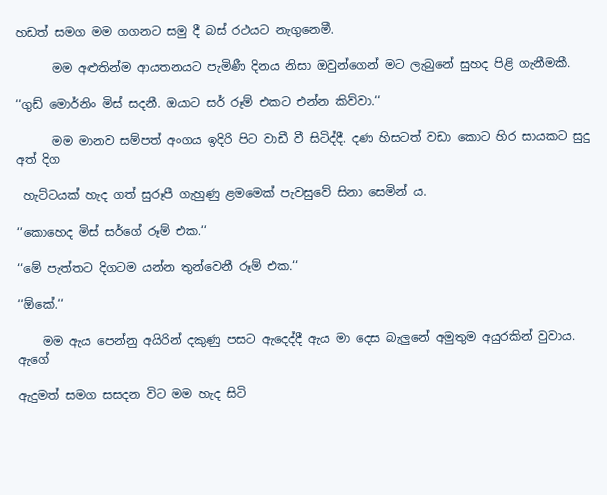හඩත් සමග මම ගගනට සමු දී බස් රථයට නැගුනෙමී.

      මම අළුතින්ම ආයතනයට පැමිණී දිනය නිසා ඔවුන්ගෙන් මට ලැබුනේ සුහද පිළි ගැනීමකී.

‘‘ගුඩ් මොර්නිං මිස් සදනී. ඔයාට සර් රූම් එකට එන්න කිව්වා.‘‘

      මම මානව සම්පත් අංගය ඉදිරි පිට වාඩී වී සිටිද්දී. දණ හිසටත් වඩා කොට හිර සායකට සුදු අත් දිග

 හැට්ටයක් හැද ගත් සුරූපී ගැහුණු ළමමෙක් පැවසුවේ සිනා සෙමින් ය.

‘‘කොහෙද මිස් සර්ගේ රූම් එක.‘‘

‘‘මේ පැත්තට දිගටම යන්න තුන්වෙනී රූම් එක.‘‘

‘‘ඕකේ.‘‘

    මම ඇය පෙන්නු අයිරින් දකුණු පසට ඇදෙද්දී ඇය මා දෙස බැලුනේ අමුතුම අයුරකින් වුවාය. ඇගේ

ඇදුමත් සමග සසදන විට මම හැද සිටි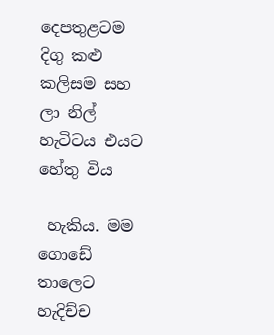දෙපතුළටම දිගු කළු කලිසම සහ ලා නිල් හැටිටය එයට හේතු විය

 හැකිය. මම ගොඩේ තාලෙට හැදිච්ච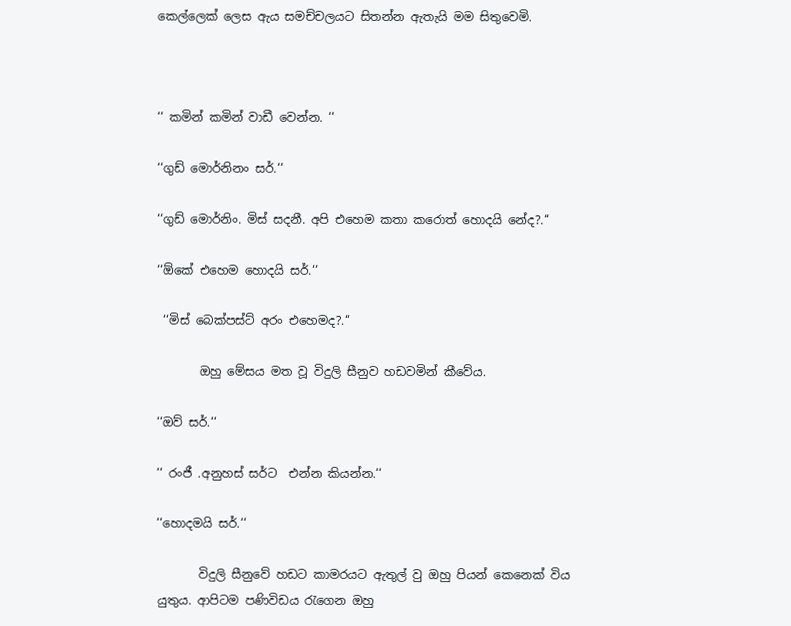කෙල්ලෙක් ලෙස ඇය සමච්චලයට සිතන්න ඇතැයි මම සිතුවෙමි.



‘‘ කමින් කමින් වාඩී වෙන්න. ‘‘

‘‘ගුඩ් මොර්නිනං සර්.‘‘

‘‘ගුඩ් මොර්නිං. මිස් සදනී. අපි එහෙම කතා කරොත් හොදයි නේද?.‘‘

‘‘ඕකේ එහෙම හොදයි සර්.‘‘

 ‘‘මිස් බෙක්පස්ට් අරං එහෙමද?.‘‘

       ඔහු මේසය මත වූ විදුලි සීනුව හඩවමින් කීවේය.

‘‘ඔව් සර්.‘‘

‘‘ රංජී .අනුහස් සර්ට  එන්න කියන්න.‘‘

‘‘හොදමයි සර්.‘‘

       විදුලි සීනුවේ හඩට කාමරයට ඇතුල් වු ඔහු පියන් කෙනෙක් විය යුතුය. ආපිටම පණිවිඩය රැගෙන ඔහු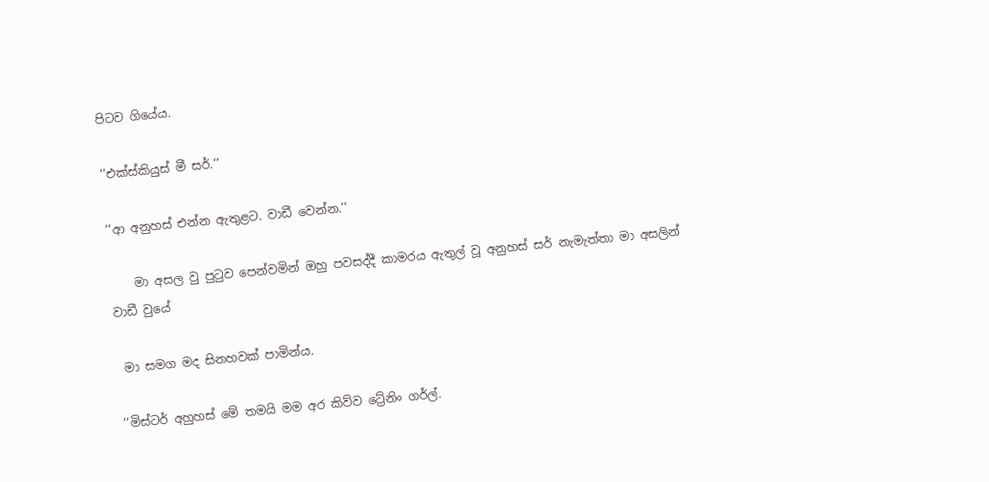පිටව ගියේය.

‘‘එක්ස්කියුස් මී සර්.‘‘

‘‘ආ අනුහස් එන්න ඇතුළට. වාඩී වෙන්න.‘‘

    මා අසල වු පුටුව පෙන්වමින් ඔහු පවසද්දී කාමරය ඇතුල් වූ අනුහස් සර් නැමැත්තා මා අසලින් වාඩී වුයේ

 මා සමග මද සිනහවක් පාමින්ය.

‘‘මිස්ටර් අහුහස් මේ තමයි මම අර කිව්ව ට්‍රේනිං ගර්ල්.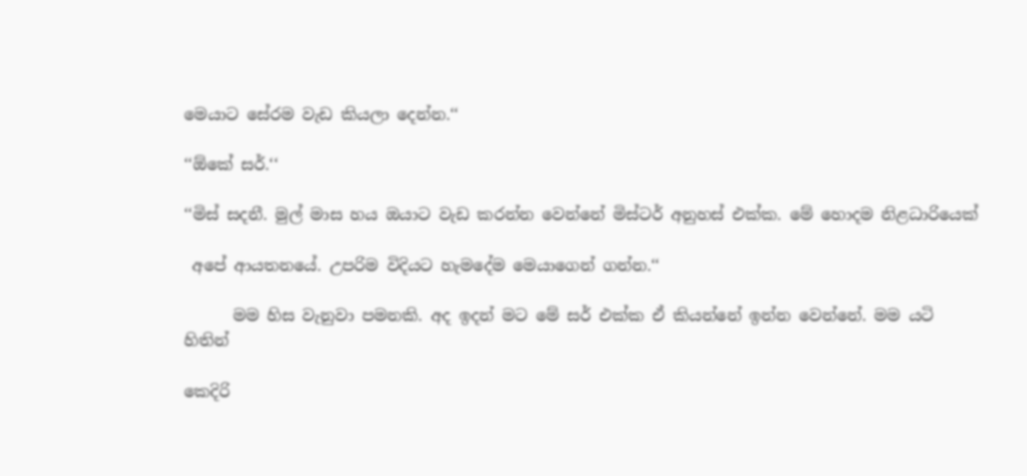මෙයාට සේරම වැඩ කියලා දෙන්න.‘‘

‘‘ඕකේ සර්.‘‘

‘‘මිස් සදනී. මුල් මාස හය ඔයාට වැඩ කරන්න වෙන්නේ මිස්ටර් අනුහස් එක්ක. මේ හොදම නිළධාරියෙක්

 අපේ ආයතනයේ. උපරිම විදියට හැමදේම මෙයාගෙන් ගන්න.‘‘

      මම හිස වැනුවා පමනකි. අද ඉදන් මට මේ සර් එක්ක ඒ කියන්නේ ඉන්න වෙන්නේ. මම යටි හිතින්

කෙදිරි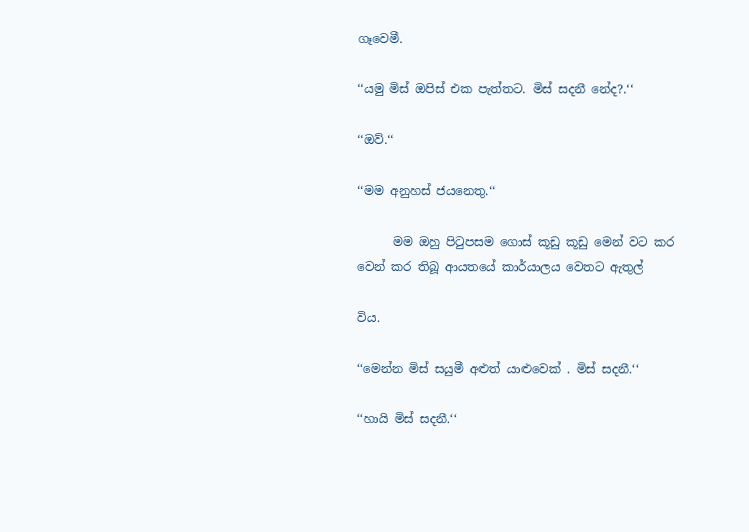ගෑවෙමී.

‘‘යමු මිස් ඔපිස් එක පැත්තට. මිස් සදනී නේද?.‘‘

‘‘ඔව්.‘‘

‘‘මම අනුහස් ජයනෙතු.‘‘

      මම ඔහු පිටුපසම ගොස් කූඩු කූඩු මෙන් වට කර වෙන් කර තිබූ ආයතයේ කාර්යාලය වෙතට ඇතුල්

විය.

‘‘මෙන්න මිස් සයුමී අළුත් යාළුවෙක් . මිස් සදනී.‘‘

‘‘හායි මිස් සදනී.‘‘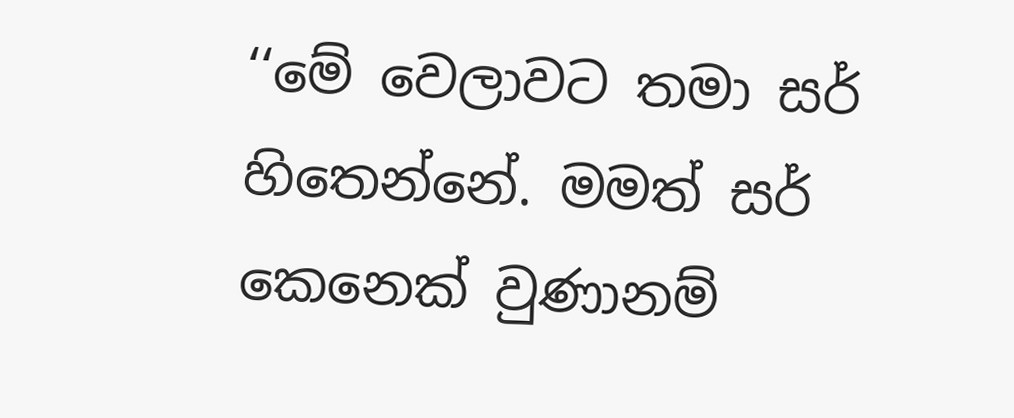‘‘මේ වෙලාවට තමා සර් හිතෙන්නේ. මමත් සර් කෙනෙක් වුණානම්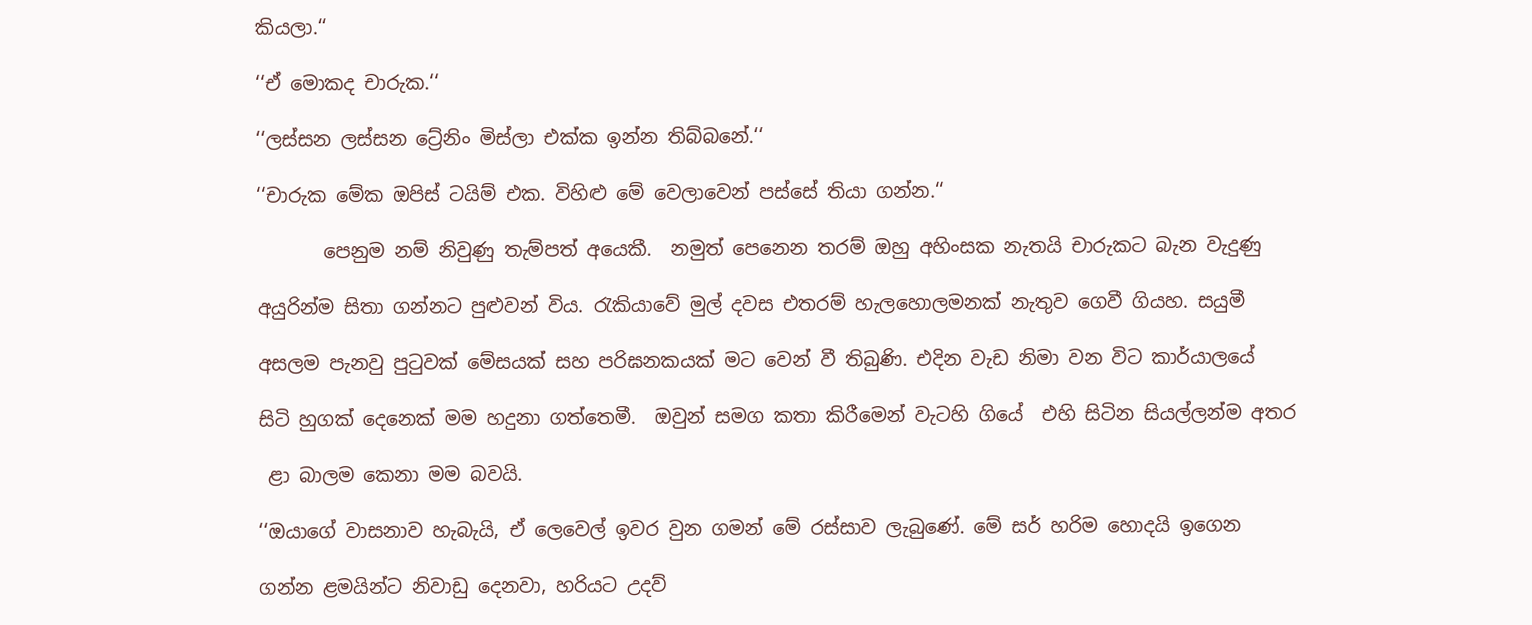කියලා.‘‘

‘‘ඒ මොකද චාරුක.‘‘

‘‘ලස්සන ලස්සන ට්‍රේනිං මිස්ලා එක්ක ඉන්න තිබ්බනේ.‘‘

‘‘චාරුක මේක ඔපිස් ටයිම් එක. විහිළු මේ වෙලාවෙන් පස්සේ තියා ගන්න.‘‘

       පෙනුම නම් නිවුණු තැම්පත් අයෙකී.  නමුත් පෙනෙන තරම් ඔහු අහිංසක නැතයි චාරුකට බැන වැදුණු

අයුරින්ම සිතා ගන්නට පුළුවන් විය. රැකියාවේ මුල් දවස එතරම් හැලහොලමනක් නැතුව ගෙවී ගියහ. සයුමී

අසලම පැනවු පුටුවක් මේසයක් සහ පරිඝනකයක් මට වෙන් වී තිබුණි. එදින වැඩ නිමා වන විට කාර්යාලයේ

සිටි හුගක් දෙනෙක් මම හදුනා ගත්තෙමී.  ඔවුන් සමග කතා කිරීමෙන් වැටහි ගියේ  එහි සිටින සියල්ලන්ම අතර

 ළා බාලම කෙනා මම බවයි.

‘‘ඔයාගේ වාසනාව හැබැයි, ඒ ලෙවෙල් ඉවර වුන ගමන් මේ රස්සාව ලැබුණේ. මේ සර් හරිම හොදයි ඉගෙන

ගන්න ළමයින්ට නිවාඩු දෙනවා, හරියට උදව්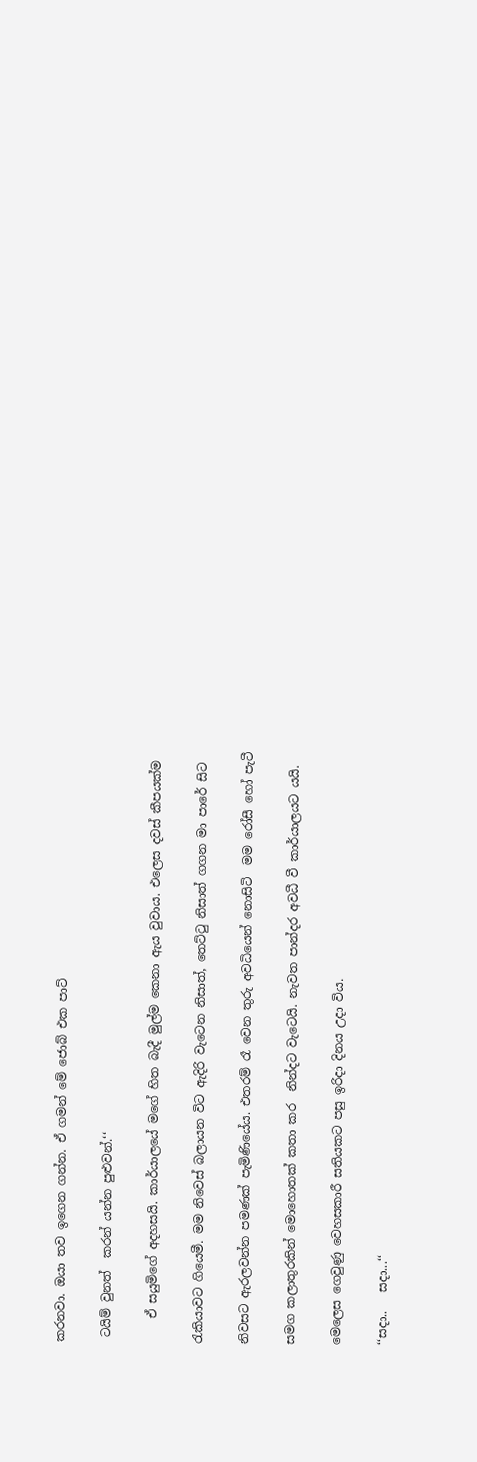කරනවා. ඔයා තව ඉගෙන ගන්න. ඒ ගමන් මේ ජොබ් එක පාට්

 ටයිම් වුනත්  කරන් යන්න පුළුවන්.‘‘

    ඒ සයුමිගේ අදහසයි. කාර්යාලයේ මගේ හිත බැදී මුල්ම කෙනා ඇය වුවාය. එලෙස දවස් කීපයක්ම

රැකියාවට ගියෙමී. මම නිවෙස් බලායන විට ඇදිරි වැටෙන නිසාත්, තෙට්ටු නිසාත් ගගන මා පාරේ සිට

නිවසට ඇරලවන්න පමණක් පැමිණියේය. එතරම් රෑ වෙන තුරු අවධියෙන් නොසිටි  මම රෝසී හෝ පැටී

සමග කලාතුරකින් මොහොතක් කතා කර  නින්දට වැටෙයි. නැවත පාන්දර අවධී වී කාර්යාලයට යයි.

මෙලෙස ගෙවුණු වෙහසකාරී සතියකට පසු ඉරිදා දිනය උදා විය.

‘‘සදා..   සදා...‘‘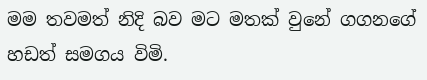මම තවමත් නිදි බව මට මතක් වුනේ ගගනගේ හඩත් සමගය විමි.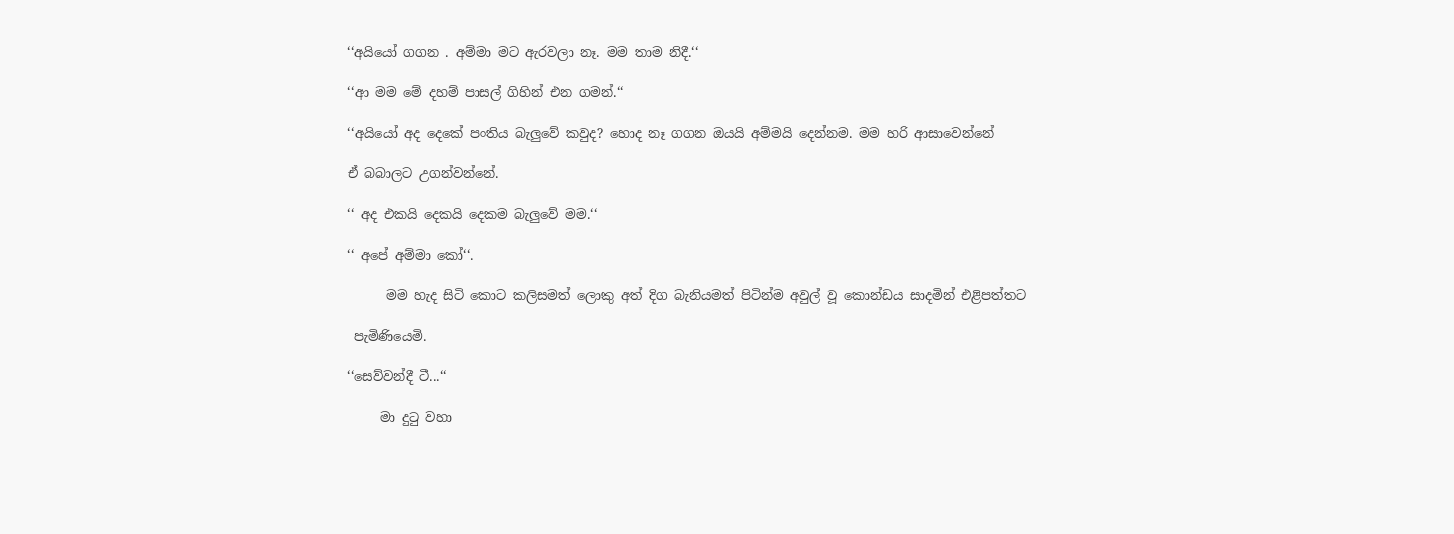‘‘අයියෝ ගගන . අම්මා මට ඇරවලා නෑ. මම තාම නිදී.‘‘

‘‘ආ මම මේ දහම් පාසල් ගිහින් එන ගමන්.‘‘

‘‘අයියෝ අද දෙකේ පංතිය බැලුවේ කවුද? හොද නෑ ගගන ඔයයි අම්මයි දෙන්නම. මම හරි ආසාවෙන්නේ

ඒ බබාලට උගන්වන්නේ.

‘‘ අද එකයි දෙකයි දෙකම බැලුවේ මම.‘‘

‘‘ අපේ අම්මා කෝ‘‘.

      මම හැද සිටි කොට කලිසමත් ලොකු අත් දිග බැනියමත් පිටින්ම අවුල් වූ කොන්ඩය සාදමින් එළිපත්තට

 පැමිණියෙමි.

‘‘සෙව්වන්දී ටී...‘‘

     මා දුටු වහා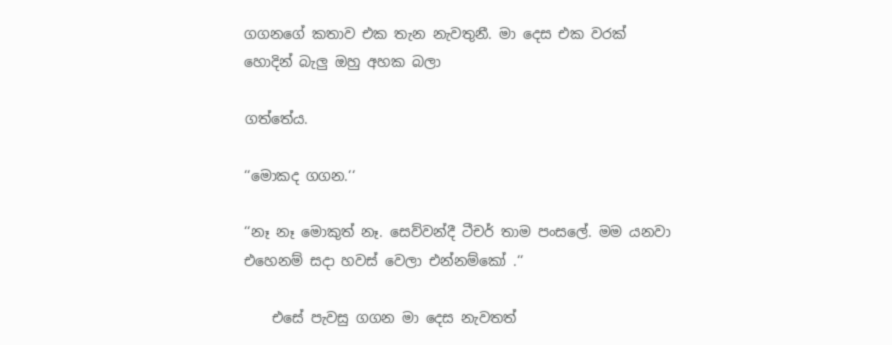ගගනගේ කතාව එක තැන නැවතුනී. මා දෙස එක වරක් හොදින් බැලු ඔහු අහක බලා

ගත්තේය.

‘‘මොකද ගගන.‘‘

‘‘නෑ නෑ මොකුත් නෑ. සෙව්වන්දී ටීචර් තාම පංසලේ. මම යනවා එහෙනම් සදා හවස් වෙලා එන්නම්කෝ .‘‘

    එසේ පැවසු ගගන මා දෙස නැවතත්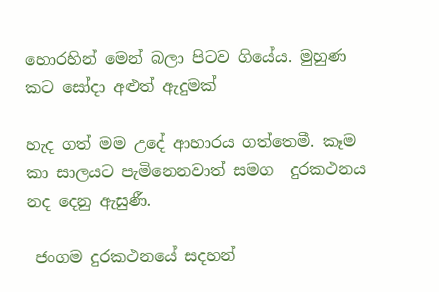හොරහින් මෙන් බලා පිටව ගියේය. මුහුණ කට සෝදා අළුත් ඇදුමක්

හැද ගත් මම උදේ ආහාරය ගත්තෙමී. කෑම කා සාලයට පැමිනෙනවාත් සමග  දුරකථනය නද දෙනු ඇසුණී.

 ජංගම දුරකථනයේ සදහන්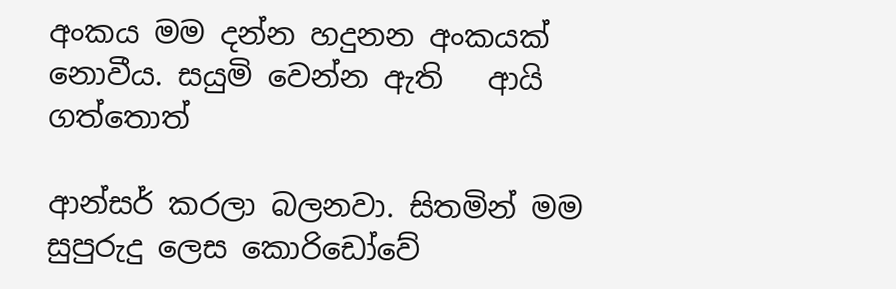අංකය මම දන්න හදුනන අංකයක් නොවීය. සයුමි වෙන්න ඇති   ආයි ගත්තොත්

ආන්සර් කරලා බලනවා. සිතමින් මම සුපුරුදු ලෙස කොරිඩෝවේ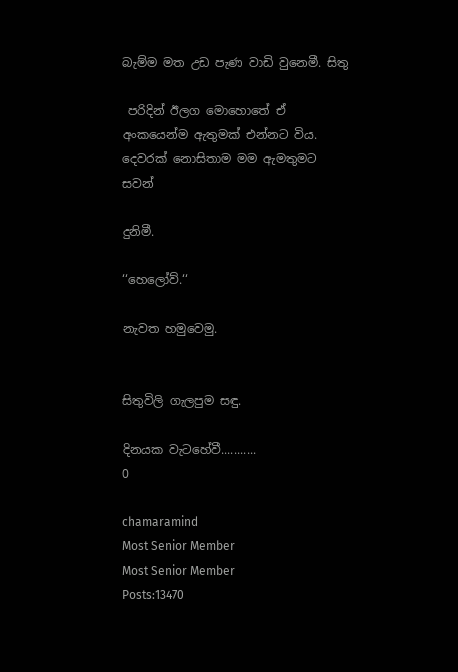බැම්ම මත උඩ පැණ වාඩි වුනෙමී. සිතු

 පරිදින් ඊලග මොහොතේ ඒ අංකයෙන්ම ඇතුමක් එන්නට විය. දෙවරක් නොසිතාම මම ඇමතුමට සවන්

දුනිමී.

‘‘හෙලෝව්.‘‘

නැවත හමුවෙමු.


සිතුවිලි ගැලපුම සඳු.

දිනයක වැටහේවී...........
0

chamaramind
Most Senior Member
Most Senior Member
Posts:13470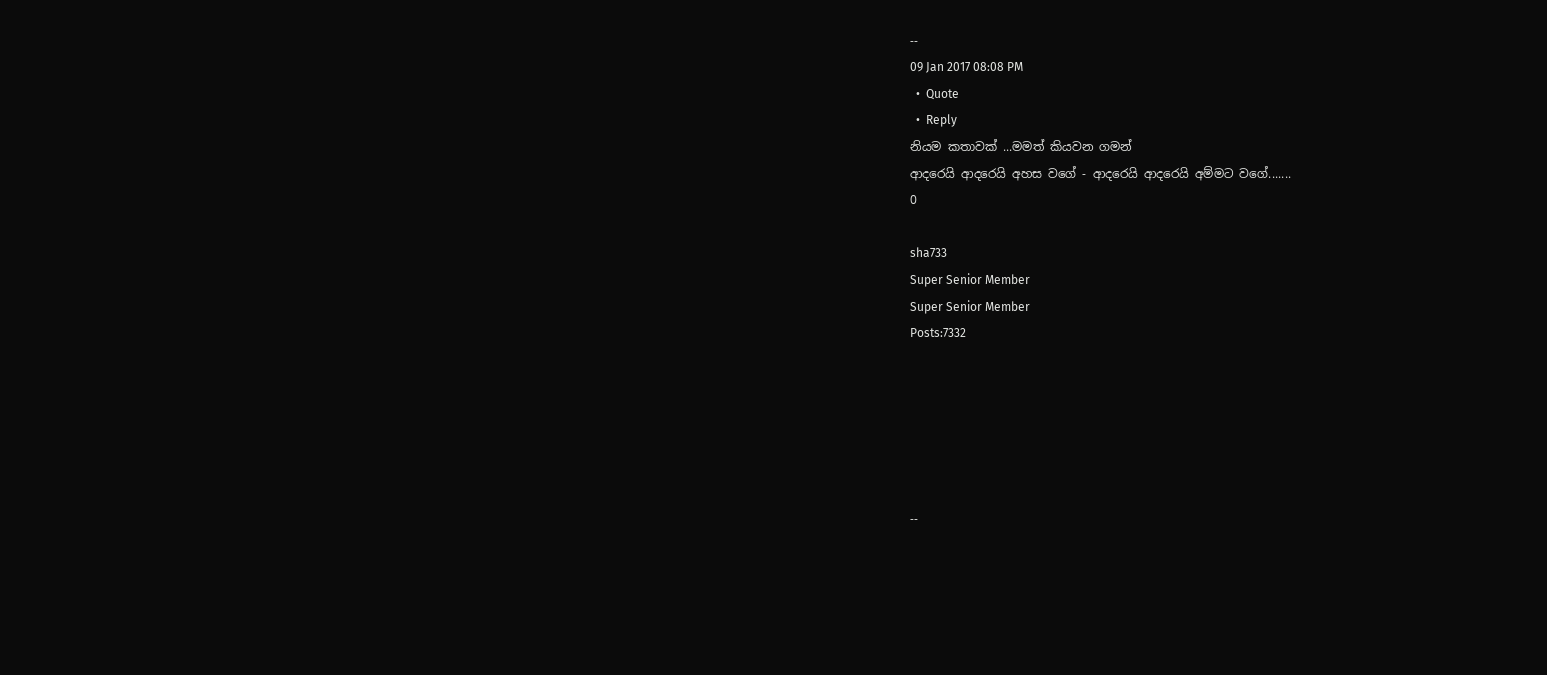--
09 Jan 2017 08:08 PM
  •  Quote
  •  Reply
නියම කතාවක් ...මමත් කියවන ගමන්
ආදරෙයි ආදරෙයි අහස වගේ - ආදරෙයි ආදරෙයි අම්මට වගේ.......
0

sha733
Super Senior Member
Super Senior Member
Posts:7332






--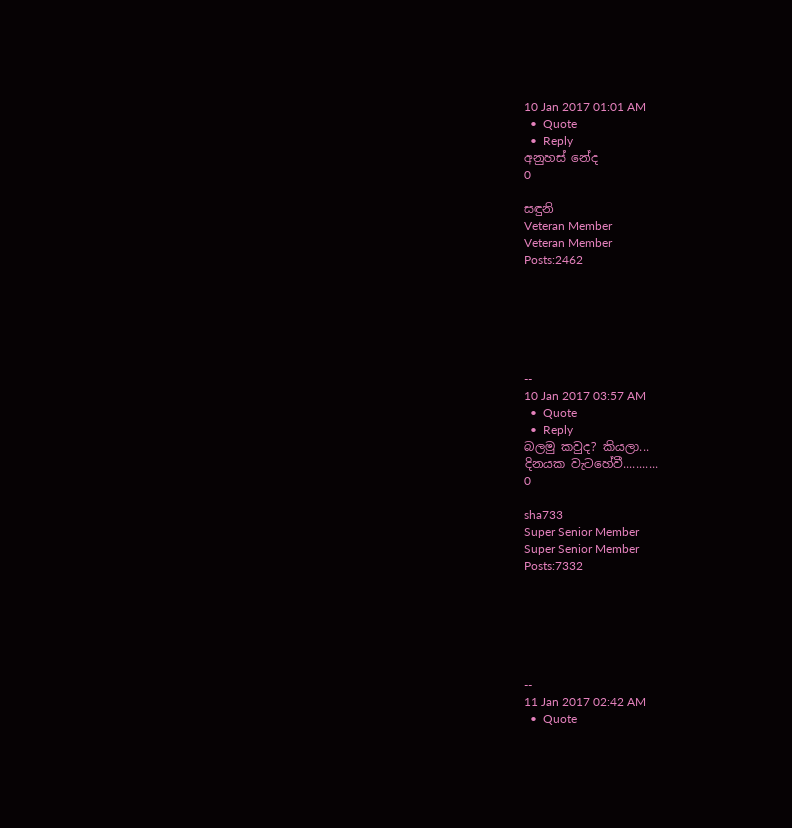10 Jan 2017 01:01 AM
  •  Quote
  •  Reply
අනුහස් නේද
0

සඳුනි
Veteran Member
Veteran Member
Posts:2462






--
10 Jan 2017 03:57 AM
  •  Quote
  •  Reply
බලමු කවුද? කියලා...
දිනයක වැටහේවී...........
0

sha733
Super Senior Member
Super Senior Member
Posts:7332






--
11 Jan 2017 02:42 AM
  •  Quote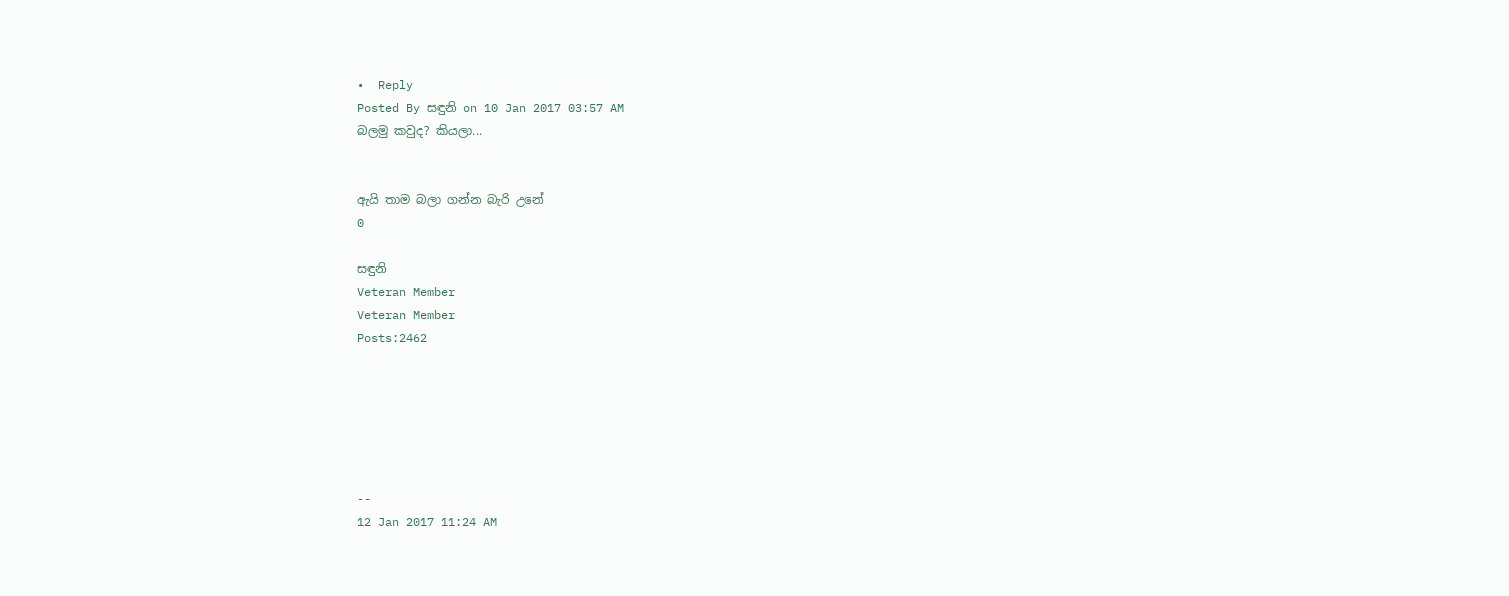•  Reply
Posted By සඳුනි on 10 Jan 2017 03:57 AM
බලමු කවුද? කියලා...


ඇයි තාම බලා ගන්න බැරි උනේ
0

සඳුනි
Veteran Member
Veteran Member
Posts:2462






--
12 Jan 2017 11:24 AM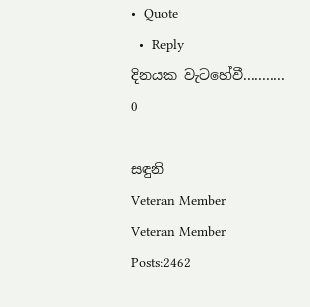•  Quote
  •  Reply
දිනයක වැටහේවී...........
0

සඳුනි
Veteran Member
Veteran Member
Posts:2462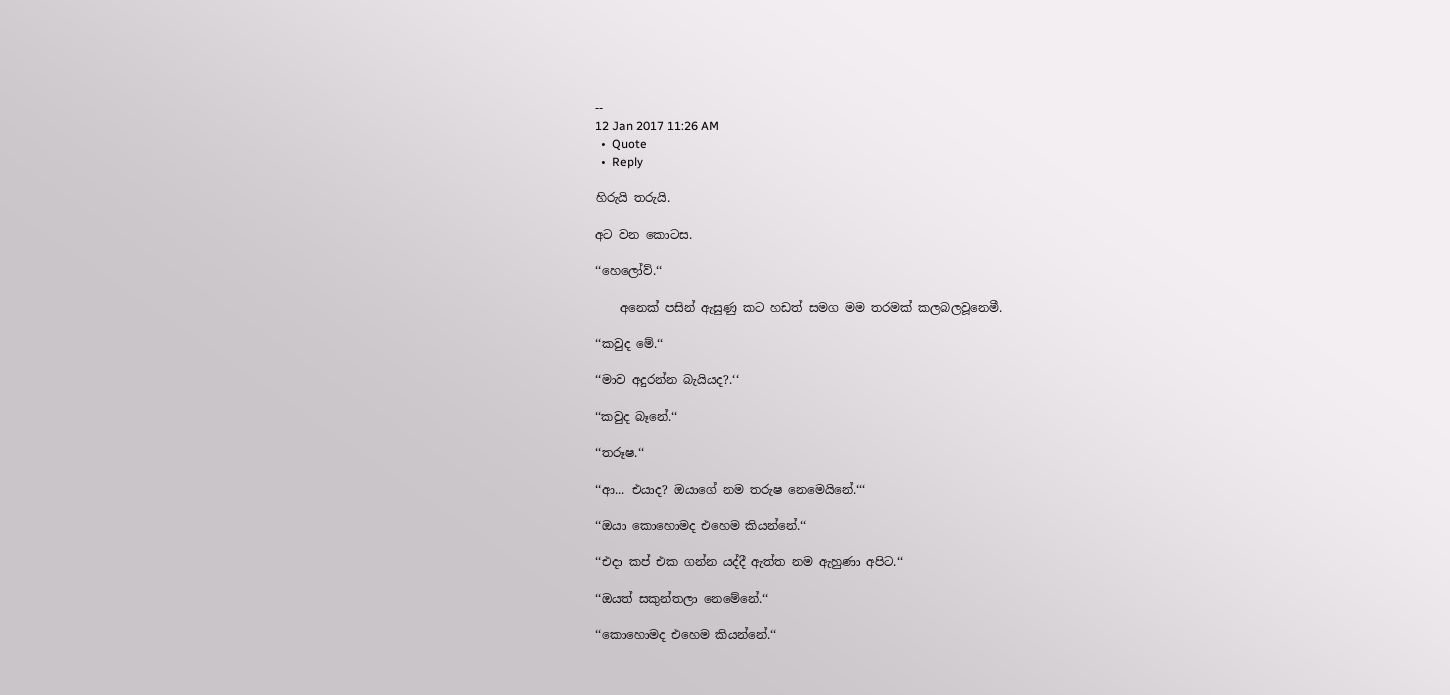--
12 Jan 2017 11:26 AM
  •  Quote
  •  Reply

හිරුයි තරුයි.

අට වන කොටස.

‘‘හෙලෝව්.‘‘

    අනෙක් පසින් ඇසුණු කට හඩත් සමග මම තරමක් කලබලවූනෙමී.

‘‘කවුද මේ.‘‘

‘‘මාව අදුරන්න බැයියද?.‘‘

‘‘කවුද බෑනේ.‘‘

‘‘තරූෂ.‘‘

‘‘ආ... එයාද? ඔයාගේ නම තරුෂ නෙමෙයිනේ.‘‘‘

‘‘ඔයා කොහොමද එහෙම කියන්නේ.‘‘

‘‘එදා කප් එක ගන්න යද්දී ඇත්ත නම ඇහුණා අපිට.‘‘

‘‘ඔයත් සකුන්තලා නෙමේනේ.‘‘

‘‘කොහොමද එහෙම කියන්නේ.‘‘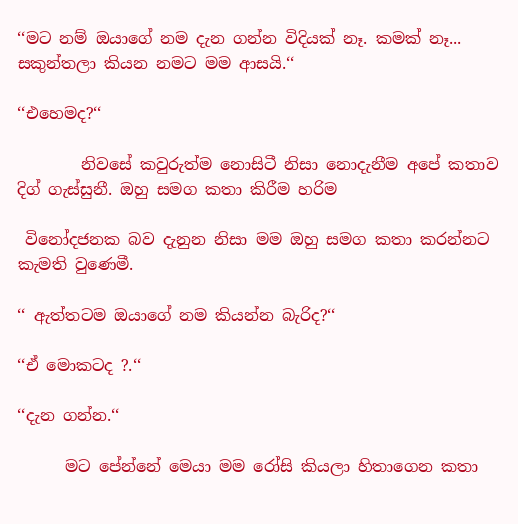‘‘මට නම් ඔයාගේ නම දැන ගන්න විදියක් නෑ. කමක් නෑ... සකුන්තලා කියන නමට මම ආසයි.‘‘

‘‘එහෙමද?‘‘

        නිවසේ කවුරුත්ම නොසිටී නිසා නොදැනීම අපේ කතාව දිග් ගැස්සුනී. ඔහු සමග කතා කිරීම හරිම

 විනෝදජනක බව දැනුන නිසා මම ඔහු සමග කතා කරන්නට කැමති වුණෙමී.

‘‘ ඇත්තටම ඔයාගේ නම කියන්න බැරිද?‘‘

‘‘ඒ මොකටද ?.‘‘

‘‘දැන ගන්න.‘‘

      මට පේන්නේ මෙයා මම රෝසි කියලා හිතාගෙන කතා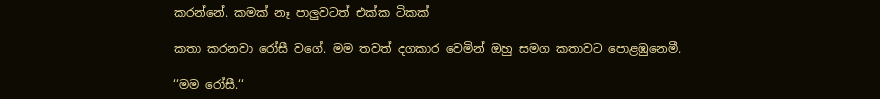කරන්නේ. කමක් නෑ පාලුවටත් එක්ක ටිකක්

කතා කරනවා රෝසී වගේ. මම තවත් දගකාර වෙමින් ඔහු සමග කතාවට පොළඹුනෙමී.

‘‘මම රෝසී.‘‘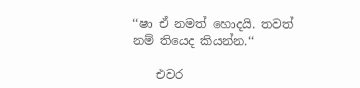‘‘ෂා ඒ නමත් හොදයි. තවත් නම් තියෙද කියන්න.‘‘

    එවර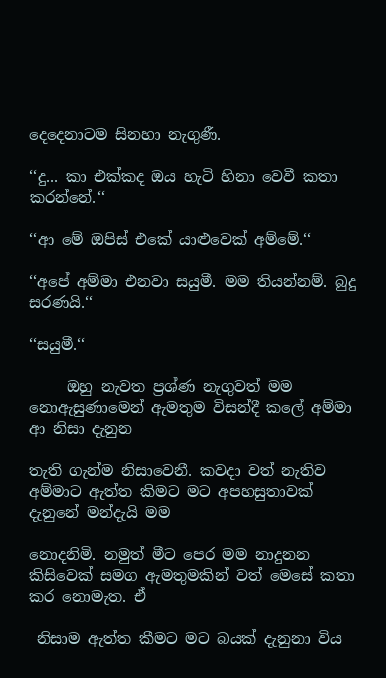දෙදෙනාටම සිනහා නැගුණී.

‘‘දු... කා එක්කද ඔය හැටි හිනා වෙවී කතා කරන්නේ.‘‘

‘‘ආ මේ ඔපිස් එකේ යාළුවෙක් අම්මේ.‘‘

‘‘අපේ අම්මා එනවා සයුමී. මම තියන්නම්. බුදු සරණයි.‘‘

‘‘සයුමී.‘‘

     ඔහු නැවත ප්‍රශ්ණ නැගුවත් මම නොඇසුණාමෙන් ඇමතුම විසන්දී කලේ අම්මා ආ නිසා දැනුන

තැති ගැන්ම නිසාවෙනී. කවදා වත් නැතිව අම්මාට ඇත්ත කිමට මට අපහසුතාවක් දැනුනේ මන්දැයි මම

නොදනිමි. නමුත් මීට පෙර මම නාදුනන කිසිවෙක් සමග ඇමතුමකින් වත් මෙසේ කතා කර නොමැත. ඒ

 නිසාම ඇත්ත කීමට මට බයක් දැනුනා විය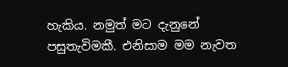හැකිය. නමුත් මට දැනුනේ පසුතැවිමකී. එනිසාම මම නැවත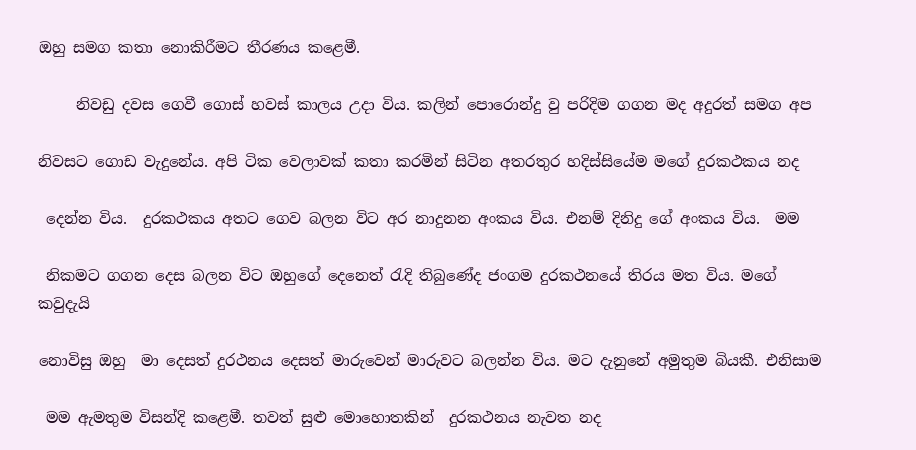ඔහු සමග කතා නොකිරීමට තීරණය කළෙමී.

     නිවඩු දවස ගෙවී ගොස් හවස් කාලය උදා විය. කලින් පොරොන්දු වු පරිදිම ගගන මද අදුරත් සමග අප

නිවසට ගොඩ වැදුනේය. අපි ටික වෙලාවක් කතා කරමින් සිටින අතරතුර හදිස්සියේම මගේ දුරකථකය නද

 දෙන්න විය.  දුරකථකය අතට ගෙව බලන විට අර නාදුනන අංකය විය. එනම් දිනිදු ගේ අංකය විය.  මම

 නිකමට ගගන දෙස බලන විට ඔහුගේ දෙනෙත් රැදි තිබුණේද ජංගම දුරකථනයේ තිරය මත විය. මගේ කවුදැයි

නොවිසු ඔහු  මා දෙසත් දුරථනය දෙසත් මාරුවෙන් මාරුවට බලන්න විය. මට දැනුනේ අමුතුම බියකී. එනිසාම

 මම ඇමතුම විසන්දි කළෙමී. තවත් සුළු මොහොතකින්  දුරකථනය නැවත නද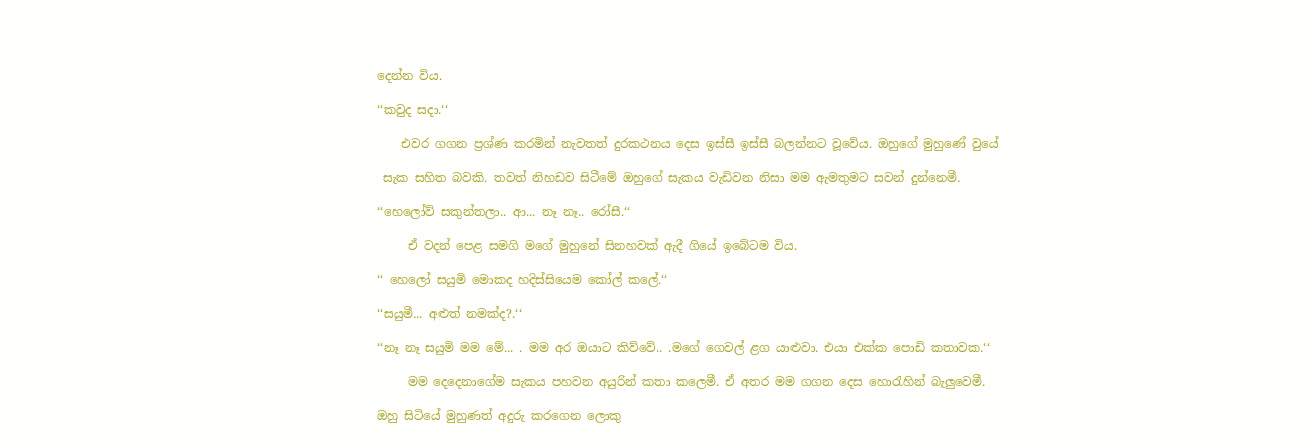දෙන්න විය.

‘‘කවුද සදා.‘‘

    එවර ගගන ප්‍රශ්ණ කරමින් නැවතත් දුරකථනය දෙස ඉස්සී ඉස්සී බලන්නට වූවේය. ඔහුගේ මුහුණේ වුයේ

 සැක සහිත බවකි. තවත් නිහඩව සිටීමේ ඔහුගේ සැකය වැඩිවන නිසා මම ඇමතුමට සවන් දුන්නෙමී.

‘‘හෙලෝව් සකුන්තලා.. ආ... නෑ නෑ.. රෝසී.‘‘

     ඒ වදන් පෙළ සමගි මගේ මුහුනේ සිනහවක් ඇදී ගියේ ඉබේටම විය.

‘‘ හෙලෝ සයුමි මොකද හදිස්සියෙම කෝල් කලේ.‘‘

‘‘සයුමී... අළුත් නමක්ද?.‘‘

‘‘නෑ නෑ සයුමි මම මේ... . මම අර ඔයාට කිව්වේ.. .මගේ ගෙවල් ළග යාළුවා. එයා එක්ක පොඩි කතාවක.‘‘

     මම දෙදෙනාගේම සැකය පහවන අයුරින් කතා කලෙමී. ඒ අතර මම ගගන දෙස හොරැහින් බැලුවෙමී.

ඔහු සිටියේ මුහුණත් අදුරු කරගෙන ලොකු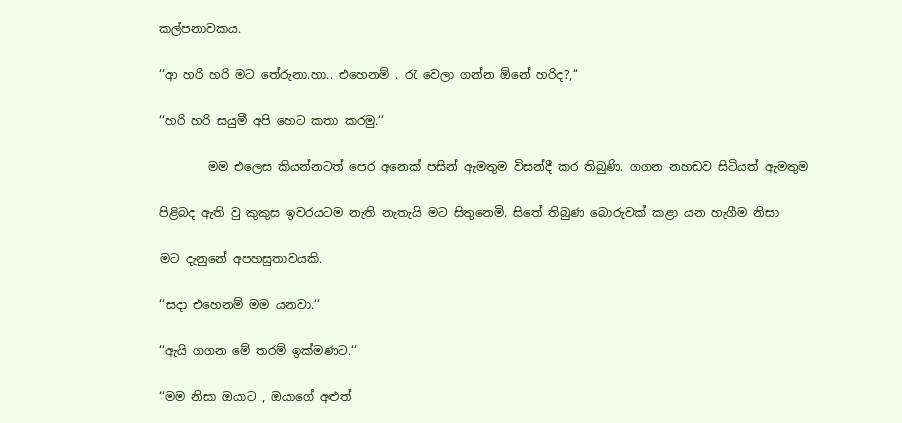කල්පනාවකය.

‘‘ආ හරි හරි මට තේරුනා.හා.. එහෙනම් . රැ වෙලා ගන්න ඕනේ හරිද?,‘‘

‘‘හරි හරි සයුමී අපි හෙට කතා කරමු.‘‘

        මම එලෙස කියන්නටත් පෙර අනෙක් පසින් ඇමතුම විසන්දී කර තිබුණි. ගගන නහඩව සිටියත් ඇමතුම

පිළිබද ඇති වු කුකුස ඉවරයටම නැති නැතැයි මට සිතුනෙමි. සිතේ තිබුණ බොරුවක් කළා යන හැගීම නිසා

මට දැනුනේ අපහසුතාවයකි.

‘‘සදා එහෙනම් මම යනවා.‘‘

‘‘ඇයි ගගන මේ තරම් ඉක්මණට.‘‘

‘‘මම නිසා ඔයාට , ඔයාගේ අළුත්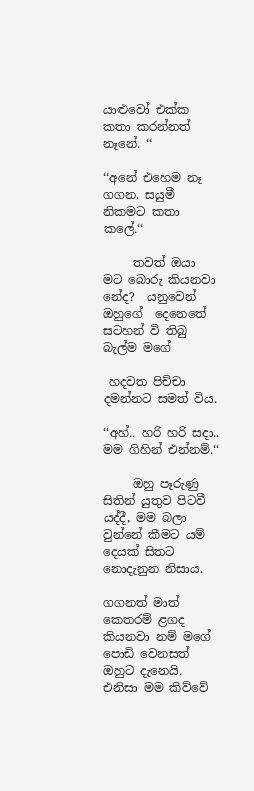යාළුවෝ එක්ක කතා කරන්නත් නෑනේ. ‘‘

‘‘අනේ එහෙම නෑ ගගන. සයුමී නිකමට කතා කලේ.‘‘

     තවත් ඔයා මට බොරු කියනවා නේද?  යනුවෙන්  ඔහුගේ  දෙනෙතේ සටහන් වි තිබු බැල්ම මගේ

 හදවත පිච්චා දමන්නට සමත් විය.

‘‘අහ්.. හරි හරි සදා.. මම ගිහින් එන්නම්.‘‘

     ඔහු පෑරුණු සිතින් යුතුව පිටවී යද්දී, මම බලා වුන්නේ කීමට යම් දෙයක් සිතට නොදැනුන නිසාය.

ගගනත් මාත් කෙතරම් ළගද කියනවා නම් මගේ පොඩි වෙනසත් ඔහුට දැනෙයි. එනිසා මම කිව්වේ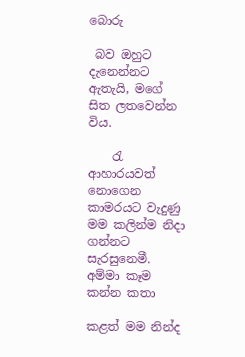බොරු

 බව ඔහුට දැනෙන්නට ඇතැයි, මගේ සිත ලතවෙන්න විය.

    රැ ආහාරයවත් නොගෙන කාමරයට වැදුණු මම කලින්ම නිදා ගන්නට සැරසුනෙමී. අම්මා කෑම කන්න කතා

කළත් මම නින්ද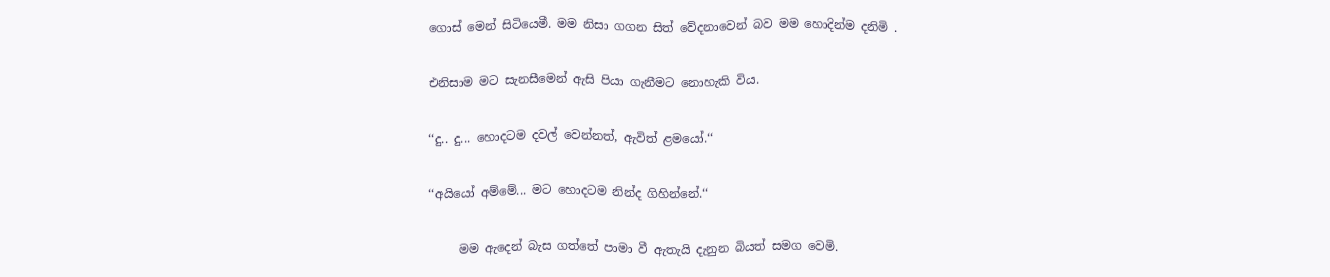ගොස් මෙන් සිටියෙමී. මම නිසා ගගන සිත් වේදනාවෙන් බව මම හොදින්ම දනිමි .

එනිසාම මට සැනසීමෙන් ඇසි පියා ගැනීමට නොහැකි විය.

‘‘දු.. දු... හොදටම දවල් වෙන්නත්, ඇවිත් ළමයෝ.‘‘

‘‘අයියෝ අම්මේ... මට හොදටම නින්ද ගිහින්නේ.‘‘

     මම ඇදෙන් බැස ගත්තේ පාමා වී ඇතැයි දැනුන බියත් සමග වෙමි.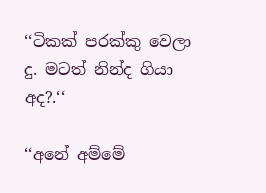‘‘ටිකක් පරක්කු වෙලා දු. මටත් නින්ද ගියා අද?.‘‘

‘‘අනේ අම්මේ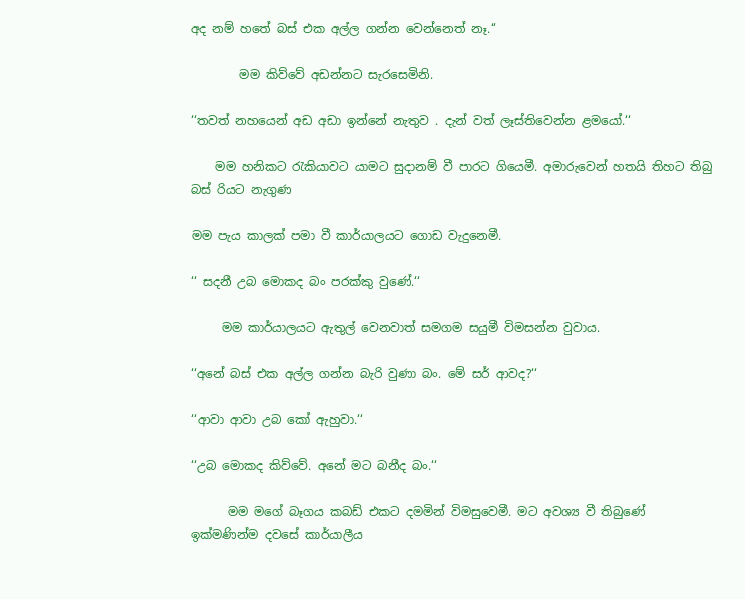අද නම් හතේ බස් එක අල්ල ගන්න වෙන්නෙත් නෑ.‘‘

        මම කිව්වේ අඩන්නට සැරසෙමිනි.

‘‘තවත් නහයෙන් අඩ අඩා ඉන්නේ නැතුව . දැන් වත් ලෑස්තිවෙන්න ළමයෝ.‘‘

    මම හනිකට රැකියාවට යාමට සුදානම් වී පාරට ගියෙමී. අමාරුවෙන් හතයි තිහට තිබු බස් රියට නැගුණ

මම පැය කාලක් පමා වී කාර්යාලයට ගොඩ වැදුනෙමී.

‘‘ සදනී උබ මොකද බං පරක්කු වුණේ.‘‘

     මම කාර්යාලයට ඇතුල් වෙනවාත් සමගම සයුමී විමසන්න වුවාය.

‘‘අනේ බස් එක අල්ල ගන්න බැරි වුණා බං. මේ සර් ආවද?‘‘

‘‘ආවා ආවා උබ කෝ ඇහුවා.‘‘

‘‘උබ මොකද කිව්වේ. අනේ මට බනීද බං.‘‘

      මම මගේ බෑගය කබඩ් එකට දමමින් විමසුවෙමී. මට අවශ්‍ය වී තිබුණේ ඉක්මණින්ම දවසේ කාර්යාලීය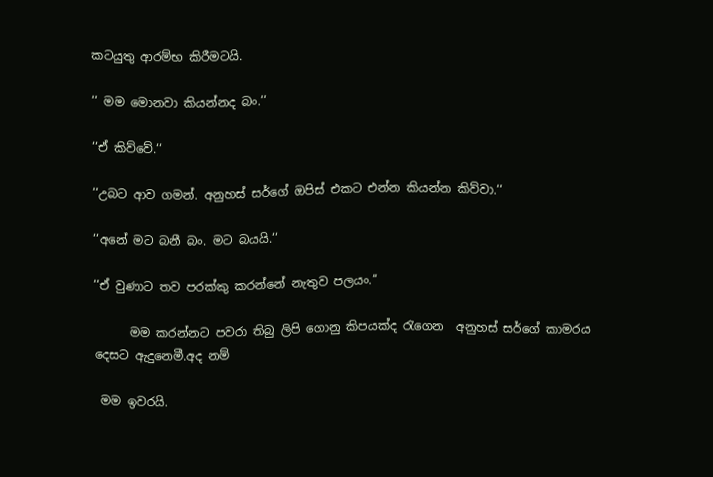කටයුතු ආරම්භ කිරීමටයි.

‘‘ මම මොනවා කියන්නද බං.‘‘

‘‘ඒ කිව්වේ.‘‘

‘‘උබට ආව ගමන්. අනුහස් සර්ගේ ඔපිස් එකට එන්න කියන්න කිව්වා.‘‘

‘‘අනේ මට බනී බං. මට බයයි.‘‘

‘‘ඒ වුණාට තව පරක්කු කරන්නේ නැතුව පලයං.‘‘

      මම කරන්නට පවරා තිබු ලිපි ගොනු කිපයක්ද රැගෙන  අනුහස් සර්ගේ කාමරය දෙසට ඇදුනෙමී.අද නම්

 මම ඉවරයි.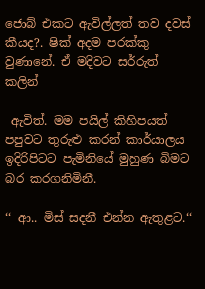ජොබ් එකට ඇවිල්ලත් තව දවස් කීයද?. ෂික් අදම පරක්කු වුණානේ. ඒ මදිවට සර්රුත් කලින්

 ඇවිත්. මම පයිල් කිහිපයත් පපුවට තුරුළු කරන් කාර්යාලය ඉදිරිපිටට පැමිනියේ මුහුණ බිමට බර කරගනිමිනී.

‘‘ ආ.. මිස් සදනී එන්න ඇතුළට.‘‘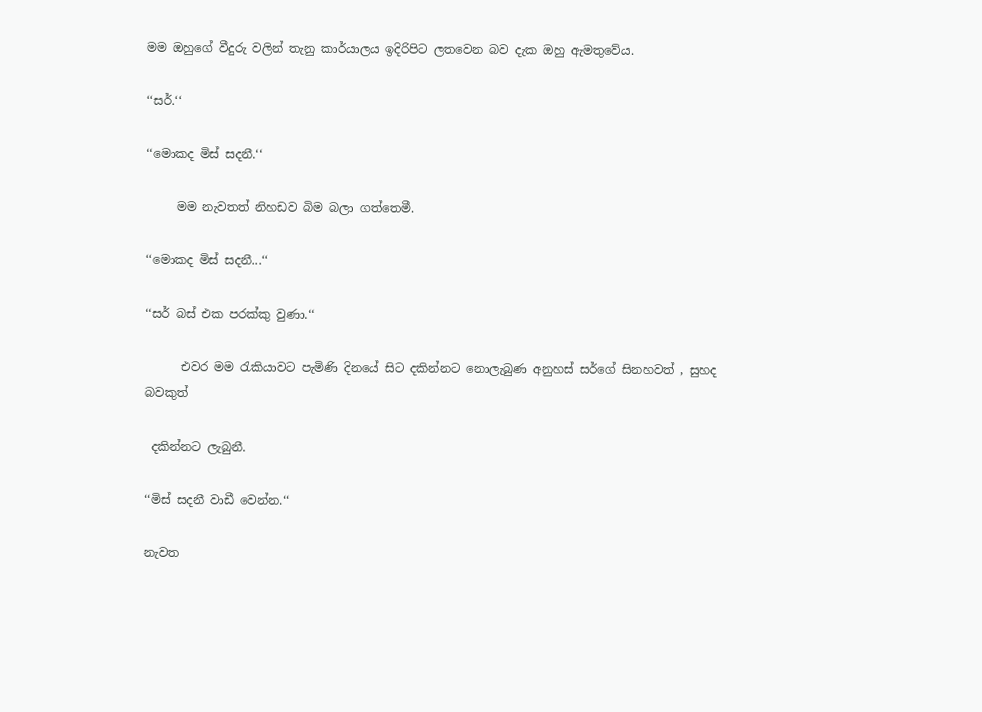මම ඔහුගේ වීදුරු වලින් තැනු කාර්යාලය ඉදිරිපිට ලතවෙන බව දැක ඔහු ඇමතුවේය.

‘‘සර්.‘‘

‘‘මොකද මිස් සදනී.‘‘

     මම නැවතත් නිහඩව බිම බලා ගත්තෙමී.

‘‘මොකද මිස් සදනී...‘‘

‘‘සර් බස් එක පරක්කු වුණා.‘‘

      එවර මම රැකියාවට පැමිණි දිනයේ සිට දකින්නට නොලැබුණ අනුහස් සර්ගේ සිනහවත් , සුහද බවකුත්

 දකින්නට ලැබුනී.

‘‘මිස් සදනී වාඩී වෙන්න.‘‘

නැවත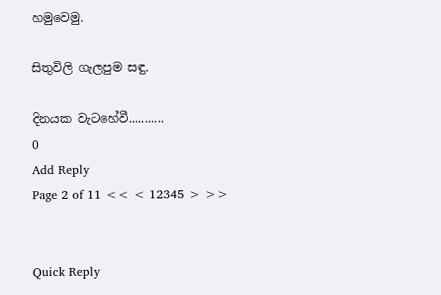හමුවෙමු.

සිතුවිලි ගැලපුම සඳු.

දිනයක වැටහේවී...........
0
Add Reply
Page 2 of 11 << < 12345 > >>


Quick Reply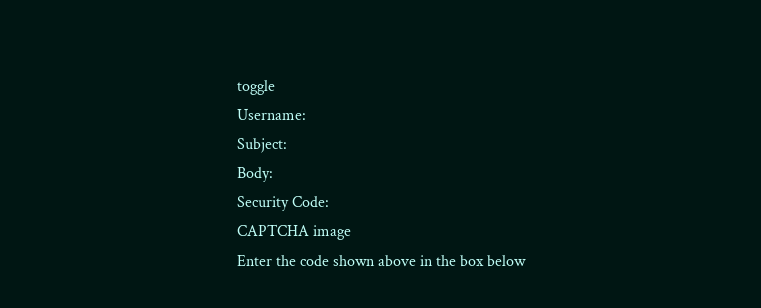toggle
Username:
Subject:
Body:
Security Code:
CAPTCHA image
Enter the code shown above in the box below